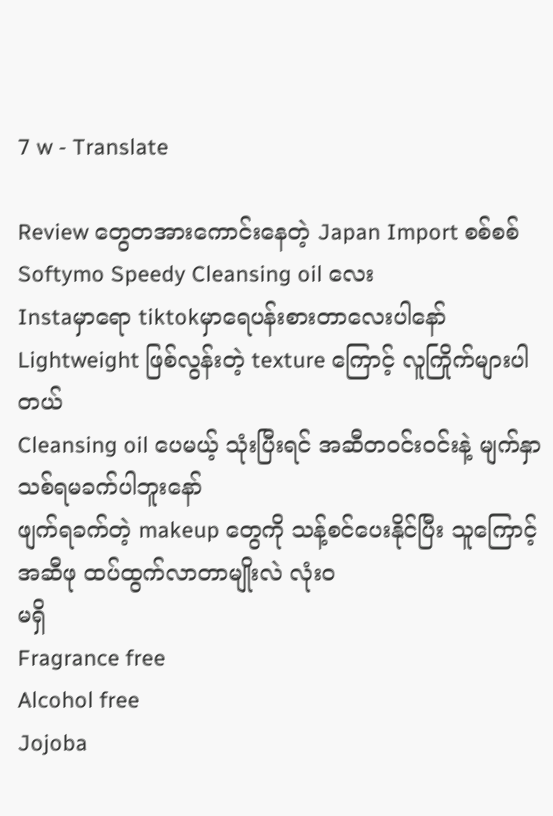7 w - Translate

Review တွေတအားကောင်းနေတဲ့ Japan Import စစ်စစ် Softymo Speedy Cleansing oil လေး
Instaမှာရော tiktokမှာရေပန်းစားတာလေးပါနော်
Lightweight ဖြစ်လွန်းတဲ့ texture ကြောင့် လူကြိုက်များပါတယ်
Cleansing oil ပေမယ့် သုံးပြီးရင် အဆီတ၀င်း၀င်းနဲ့ မျက်နှာသစ်ရမခက်ပါဘူးနော်
ဖျက်ရခက်တဲ့ makeup တွေကို သန့်စင်ပေးနိုင်ပြီး သူကြောင့် အဆီဖု ထပ်ထွက်လာတာမျိုးလဲ လုံး၀
မရှိ
Fragrance free
Alcohol free
Jojoba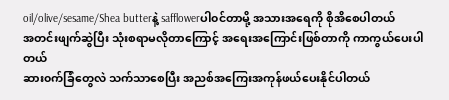oil/olive/sesame/Shea butterနဲ့ safflowerပါ၀င်တာမို့ အသားအရေကို စိုအိစေပါတယ်
အတင်းဖျက်ဆွဲပြီး သုံးစရာမလိုတာကြောင့် အရေးအကြောင်းဖြစ်တာကို ကာကွယ်ပေးပါတယ်
ဆား၀က်ခြံတွေလဲ သက်သာစေပြီး အညစ်အကြေးအကုန်ဖယ်ပေးနိုင်ပါတယ်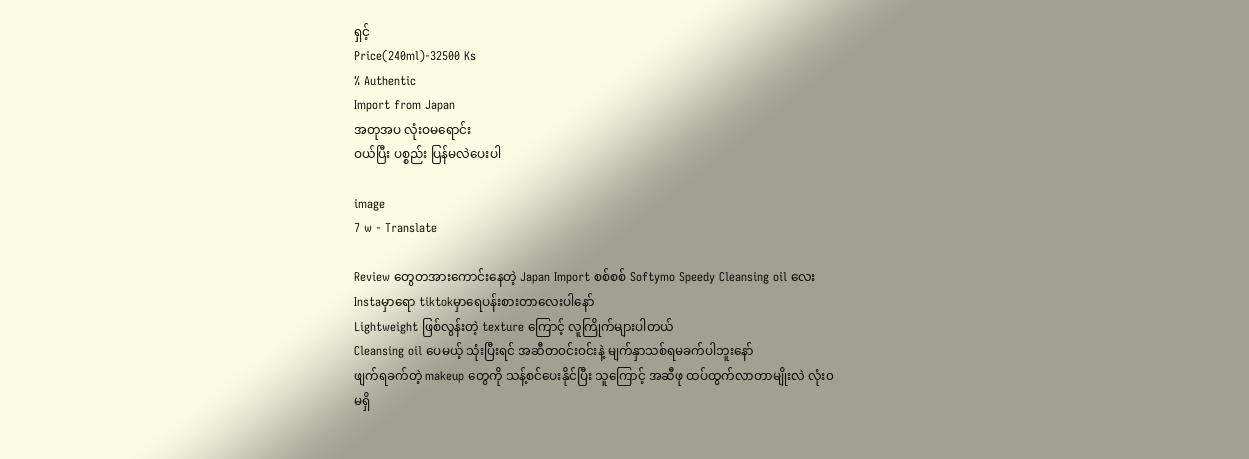ရှင့်
Price(240ml)-32500 Ks
% Authentic
Import from Japan
အတုအပ လုံးဝမရောင်း
ဝယ်ပြီး ပစ္စည်း ပြန်မလဲပေးပါ

image
7 w - Translate

Review တွေတအားကောင်းနေတဲ့ Japan Import စစ်စစ် Softymo Speedy Cleansing oil လေး
Instaမှာရော tiktokမှာရေပန်းစားတာလေးပါနော်
Lightweight ဖြစ်လွန်းတဲ့ texture ကြောင့် လူကြိုက်များပါတယ်
Cleansing oil ပေမယ့် သုံးပြီးရင် အဆီတ၀င်း၀င်းနဲ့ မျက်နှာသစ်ရမခက်ပါဘူးနော်
ဖျက်ရခက်တဲ့ makeup တွေကို သန့်စင်ပေးနိုင်ပြီး သူကြောင့် အဆီဖု ထပ်ထွက်လာတာမျိုးလဲ လုံး၀
မရှိ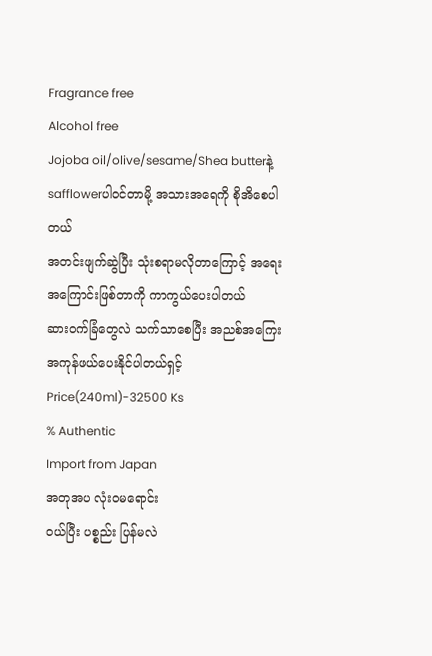Fragrance free
Alcohol free
Jojoba oil/olive/sesame/Shea butterနဲ့ safflowerပါ၀င်တာမို့ အသားအရေကို စိုအိစေပါတယ်
အတင်းဖျက်ဆွဲပြီး သုံးစရာမလိုတာကြောင့် အရေးအကြောင်းဖြစ်တာကို ကာကွယ်ပေးပါတယ်
ဆား၀က်ခြံတွေလဲ သက်သာစေပြီး အညစ်အကြေးအကုန်ဖယ်ပေးနိုင်ပါတယ်ရှင့်
Price(240ml)-32500 Ks
% Authentic
Import from Japan
အတုအပ လုံးဝမရောင်း
ဝယ်ပြီး ပစ္စည်း ပြန်မလဲ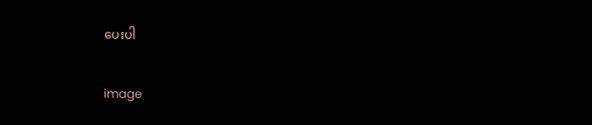ပေးပါ

image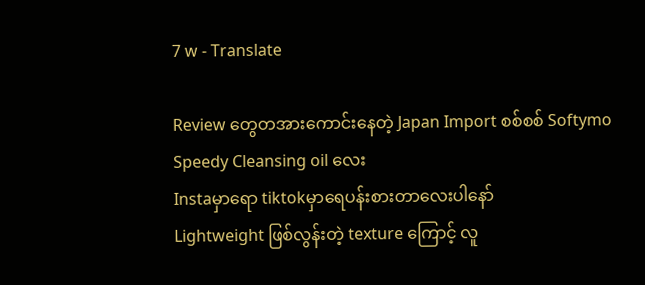7 w - Translate

Review တွေတအားကောင်းနေတဲ့ Japan Import စစ်စစ် Softymo Speedy Cleansing oil လေး
Instaမှာရော tiktokမှာရေပန်းစားတာလေးပါနော်
Lightweight ဖြစ်လွန်းတဲ့ texture ကြောင့် လူ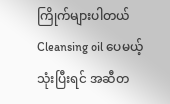ကြိုက်များပါတယ်
Cleansing oil ပေမယ့် သုံးပြီးရင် အဆီတ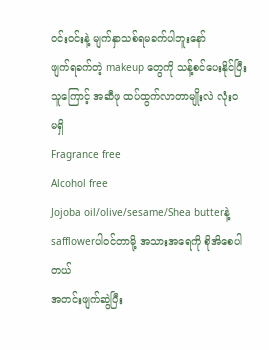၀င်း၀င်းနဲ့ မျက်နှာသစ်ရမခက်ပါဘူးနော်
ဖျက်ရခက်တဲ့ makeup တွေကို သန့်စင်ပေးနိုင်ပြီး သူကြောင့် အဆီဖု ထပ်ထွက်လာတာမျိုးလဲ လုံး၀
မရှိ
Fragrance free
Alcohol free
Jojoba oil/olive/sesame/Shea butterနဲ့ safflowerပါ၀င်တာမို့ အသားအရေကို စိုအိစေပါတယ်
အတင်းဖျက်ဆွဲပြီး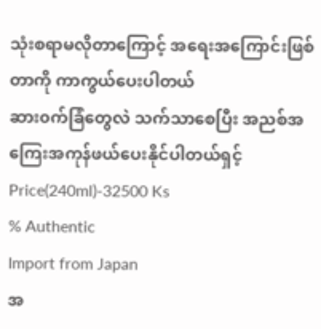သုံးစရာမလိုတာကြောင့် အရေးအကြောင်းဖြစ်တာကို ကာကွယ်ပေးပါတယ်
ဆား၀က်ခြံတွေလဲ သက်သာစေပြီး အညစ်အကြေးအကုန်ဖယ်ပေးနိုင်ပါတယ်ရှင့်
Price(240ml)-32500 Ks
% Authentic
Import from Japan
အ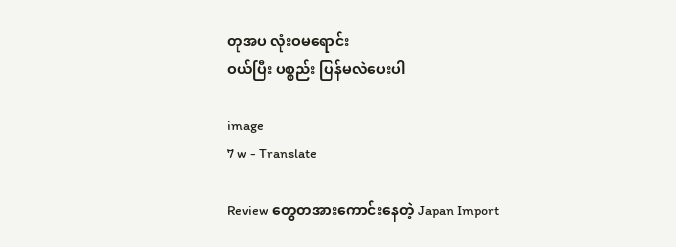တုအပ လုံးဝမရောင်း
ဝယ်ပြီး ပစ္စည်း ပြန်မလဲပေးပါ

image
7 w - Translate

Review တွေတအားကောင်းနေတဲ့ Japan Import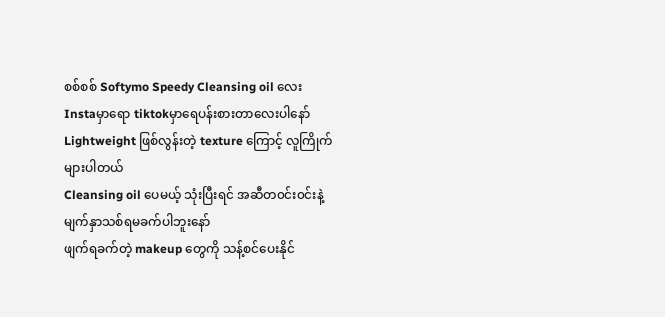စစ်စစ် Softymo Speedy Cleansing oil လေး
Instaမှာရော tiktokမှာရေပန်းစားတာလေးပါနော်
Lightweight ဖြစ်လွန်းတဲ့ texture ကြောင့် လူကြိုက်များပါတယ်
Cleansing oil ပေမယ့် သုံးပြီးရင် အဆီတ၀င်း၀င်းနဲ့ မျက်နှာသစ်ရမခက်ပါဘူးနော်
ဖျက်ရခက်တဲ့ makeup တွေကို သန့်စင်ပေးနိုင်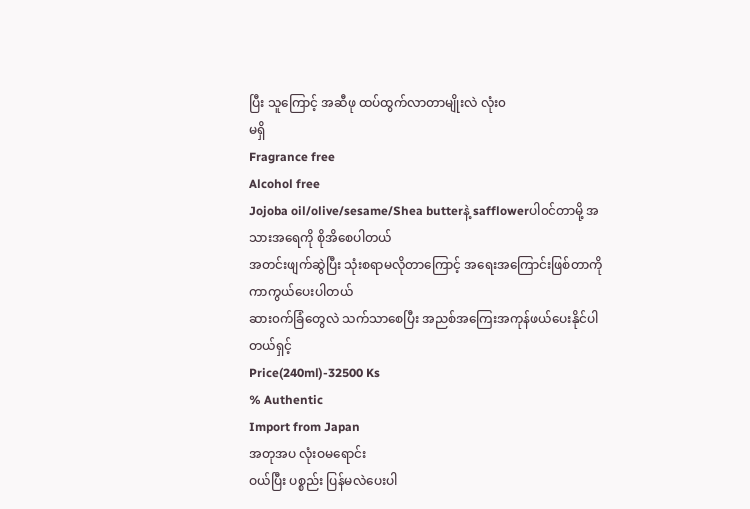ပြီး သူကြောင့် အဆီဖု ထပ်ထွက်လာတာမျိုးလဲ လုံး၀
မရှိ
Fragrance free
Alcohol free
Jojoba oil/olive/sesame/Shea butterနဲ့ safflowerပါ၀င်တာမို့ အသားအရေကို စိုအိစေပါတယ်
အတင်းဖျက်ဆွဲပြီး သုံးစရာမလိုတာကြောင့် အရေးအကြောင်းဖြစ်တာကို ကာကွယ်ပေးပါတယ်
ဆား၀က်ခြံတွေလဲ သက်သာစေပြီး အညစ်အကြေးအကုန်ဖယ်ပေးနိုင်ပါတယ်ရှင့်
Price(240ml)-32500 Ks
% Authentic
Import from Japan
အတုအပ လုံးဝမရောင်း
ဝယ်ပြီး ပစ္စည်း ပြန်မလဲပေးပါ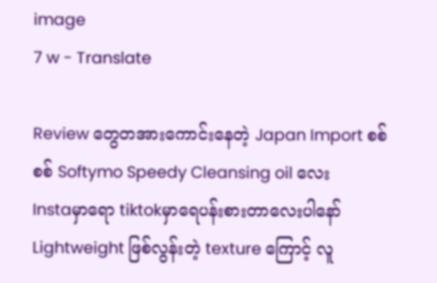image
7 w - Translate

Review တွေတအားကောင်းနေတဲ့ Japan Import စစ်စစ် Softymo Speedy Cleansing oil လေး
Instaမှာရော tiktokမှာရေပန်းစားတာလေးပါနော်
Lightweight ဖြစ်လွန်းတဲ့ texture ကြောင့် လူ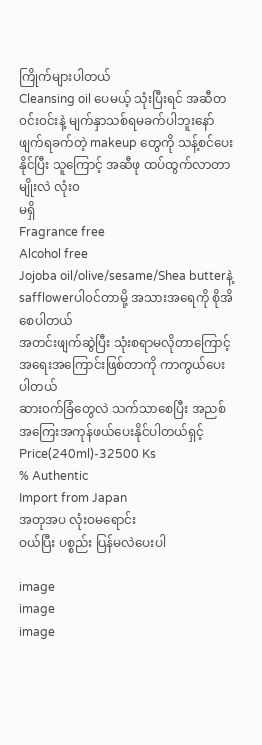ကြိုက်များပါတယ်
Cleansing oil ပေမယ့် သုံးပြီးရင် အဆီတ၀င်း၀င်းနဲ့ မျက်နှာသစ်ရမခက်ပါဘူးနော်
ဖျက်ရခက်တဲ့ makeup တွေကို သန့်စင်ပေးနိုင်ပြီး သူကြောင့် အဆီဖု ထပ်ထွက်လာတာမျိုးလဲ လုံး၀
မရှိ
Fragrance free
Alcohol free
Jojoba oil/olive/sesame/Shea butterနဲ့ safflowerပါ၀င်တာမို့ အသားအရေကို စိုအိစေပါတယ်
အတင်းဖျက်ဆွဲပြီး သုံးစရာမလိုတာကြောင့် အရေးအကြောင်းဖြစ်တာကို ကာကွယ်ပေးပါတယ်
ဆား၀က်ခြံတွေလဲ သက်သာစေပြီး အညစ်အကြေးအကုန်ဖယ်ပေးနိုင်ပါတယ်ရှင့်
Price(240ml)-32500 Ks
% Authentic
Import from Japan
အတုအပ လုံးဝမရောင်း
ဝယ်ပြီး ပစ္စည်း ပြန်မလဲပေးပါ

image
image
image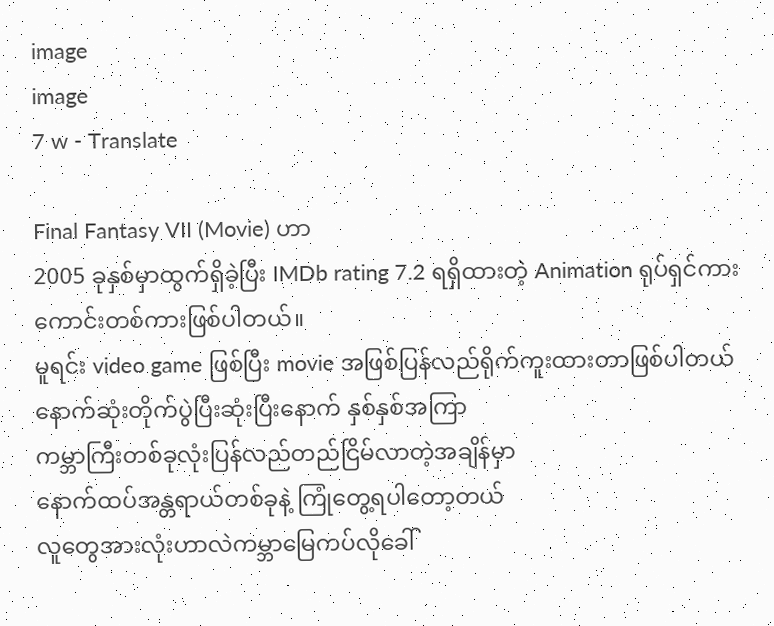image
image
7 w - Translate

Final Fantasy VII (Movie) ဟာ
2005 ခုနှစ်မှာထွက်ရှိခဲ့ပြီး IMDb rating 7.2 ရရှိထားတဲ့ Animation ရုပ်ရှင်ကားကောင်းတစ်ကားဖြစ်ပါတယ်။
မူရင်း video game ဖြစ်ပြီး movie အဖြစ်ပြန်လည်ရိုက်ကူးထားတာဖြစ်ပါတယ်
နောက်ဆုံးတိုက်ပွဲပြီးဆုံးပြီးနောက် နှစ်နှစ်အကြာ
ကမ္ဘာကြီးတစ်ခုလုံးပြန်လည်တည်ငြိမ်လာတဲ့အချိန်မှာ
နောက်ထပ်အန္တရာယ်တစ်ခုနဲ့ ကြုံတွေ့ရပါတော့တယ်
လူတွေအားလုံးဟာလဲကမ္ဘာမြေကပ်လိုခေါ်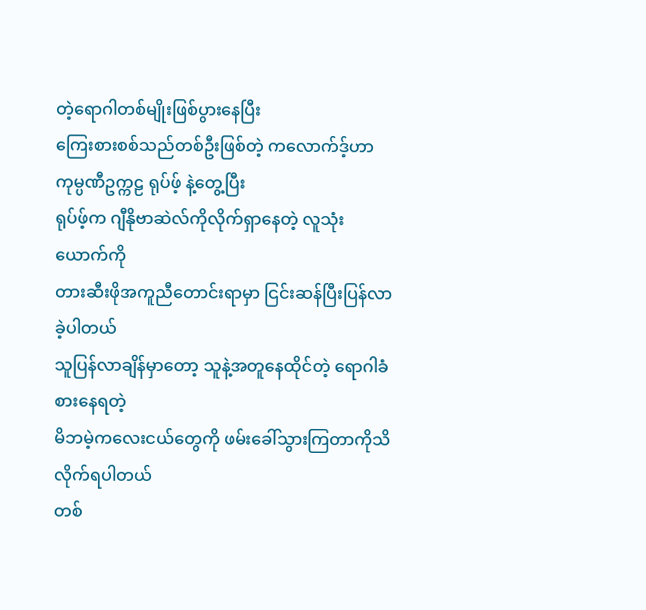တဲ့ရောဂါတစ်မျိုးဖြစ်ပွားနေပြီး
ကြေးစားစစ်သည်တစ်ဦးဖြစ်တဲ့ ကလောက်ဒ့်ဟာ ကုမ္ပဏီဥက္ကဠ ရုပ်ဖ့် နဲ့တွေ့ပြီး
ရုပ်ဖ့်က ဂျီနိုဗာဆဲလ်ကိုလိုက်ရှာနေတဲ့ လူသုံးယောက်ကို
တားဆီးဖိုအကူညီတောင်းရာမှာ ငြင်းဆန်ပြီးပြန်လာခဲ့ပါတယ်
သူပြန်လာချိန်မှာတော့ သူနဲ့အတူနေထိုင်တဲ့ ရောဂါခံစားနေရတဲ့
မိဘမဲ့ကလေးငယ်တွေကို ဖမ်းခေါ်သွားကြတာကိုသိလိုက်ရပါတယ်
တစ်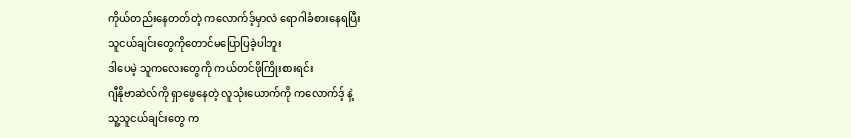ကိုယ်တည်းနေတတ်တဲ့ ကလောက်ဒ့်မှာလဲ ရောဂါခံစားနေရပြီး
သူငယ်ချင်းတွေကိုတောင်မပြောပြခဲ့ပါဘူး
ဒါပေမဲ့ သူကလေးတွေကို ကယ်တင်ဖိုကြိုးစားရင်း
ဂျီနိုဗာဆဲလ်ကို ရှာဖွေနေတဲ့ လူသုံးယောက်ကို ကလောက်ဒ့် နဲ့
သူ့သူငယ်ချင်းတွေ က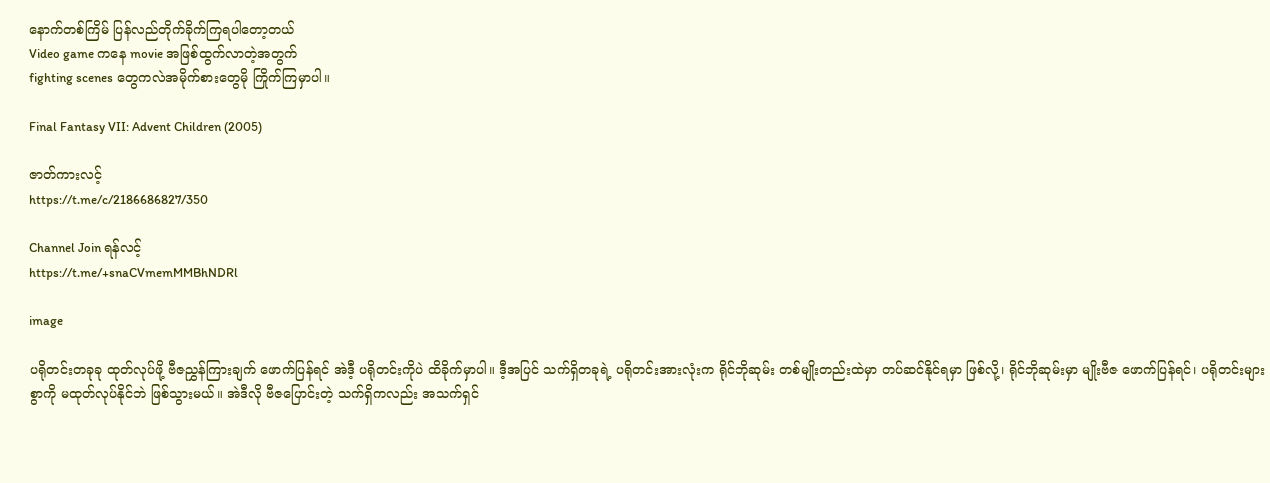နောက်တစ်ကြိမ် ပြန်လည်တိုက်ခိုက်ကြရပါတော့တယ်
Video game ကနေ movie အဖြစ်ထွက်လာတဲ့အတွက်
fighting scenes တွေကလဲအမိုက်စားတွေမို ကြိုက်ကြမှာပါ။

Final Fantasy VII: Advent Children (2005)

ဇာတ်ကားလင့်
https://t.me/c/2186686827/350

Channel Join ရန်လင့်
https://t.me/+snaCVmemMMBhNDRl

image

ပရိုတင်းတခုခု ထုတ်လုပ်ဖို့ ဗီဇညွှန်ကြားချက် ဖောက်ပြန်ရင် အဲဒီ့ ပရိုတင်းကိုပဲ ထိခိုက်မှာပါ။ ဒီ့အပြင် သက်ရှိတခုရဲ့ ပရိုတင်းအားလုံးက ရိုင်ဘိုဆုမ်း တစ်မျိုးတည်းထဲမှာ တပ်ဆင်နိုင်ရမှာ ဖြစ်လို့၊ ရိုင်ဘိုဆုမ်းမှာ မျိုးဗီဇ ဖောက်ပြန်ရင်၊ ပရိုတင်းများစွာကို မထုတ်လုပ်နိုင်ဘဲ ဖြစ်သွားမယ်။ အဲဒီလို ဗီဇပြောင်းတဲ့ သက်ရှိကလည်း အသက်ရှင်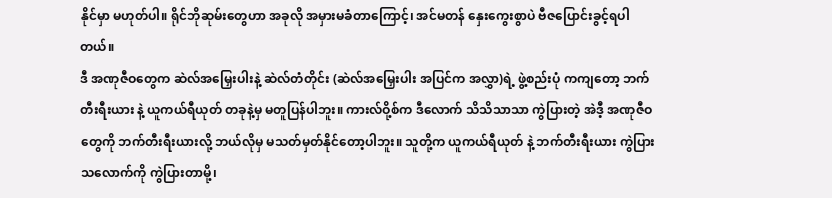နိုင်မှာ မဟုတ်ပါ။ ရိုင်ဘိုဆုမ်းတွေဟာ အခုလို အမှားမခံတာကြောင့်၊ အင်မတန် နှေးကွေးစွာပဲ ဗီဇပြောင်းခွင့်ရပါတယ်။
ဒီ အဏုဇီဝတွေက ဆဲလ်အမြှေးပါးနဲ့ ဆဲလ်တံတိုင်း (ဆဲလ်အမြှေးပါး အပြင်က အလွှာ)ရဲ့ ဖွဲ့စည်းပုံ ကကျတော့ ဘက်တီးရီးယား နဲ့ ယူကယ်ရီယုတ် တခုနဲ့မှ မတူပြန်ပါဘူး။ ကားလ်ဝို့စ်က ဒီလောက် သိသိသာသာ ကွဲပြားတဲ့ အဲဒီ့ အဏုဇီဝတွေကို ဘက်တီးရီးယားလို့ ဘယ်လိုမှ မသတ်မှတ်နိုင်တော့ပါဘူး။ သူတို့က ယူကယ်ရီယုတ် နဲ့ ဘက်တီးရီးယား ကွဲပြားသလောက်ကို ကွဲပြားတာမို့၊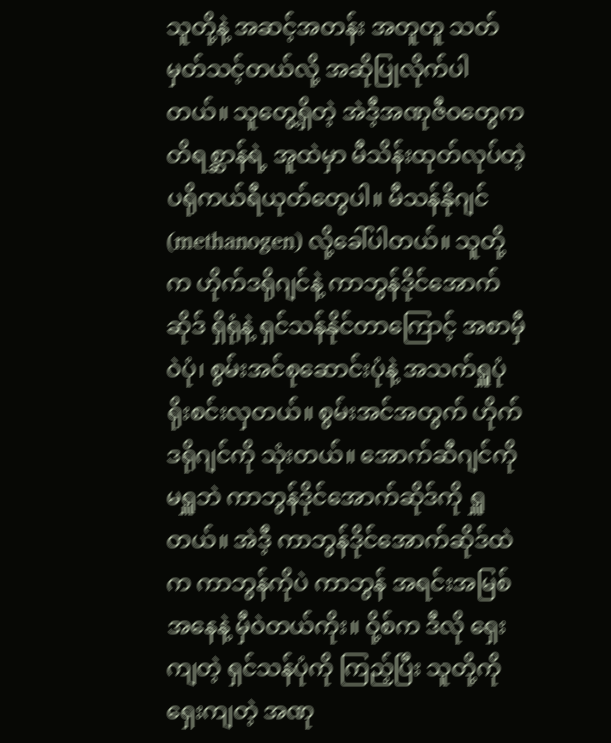သူတို့နဲ့ အဆင့်အတန်း အတူတူ သတ်မှတ်သင့်တယ်လို့ အဆိုပြုလိုက်ပါတယ်။ သူတွေ့ရှိတဲ့ အဲဒီ့အဏုဇီဝတွေက တိရစ္ဆာန်ရဲ့ အူထဲမှာ မီသိန်းထုတ်လုပ်တဲ့ ပရိုကယ်ရီယုတ်တွေပါ။ မီသန်နိုဂျင် (methanogen) လို့ခေါ်ပါတယ်။ သူတို့က ဟိုက်ဒရိုဂျင်နဲ့ ကာဘွန်ဒိုင်အောက်ဆိုဒ် ရှိရုံနဲ့ ရှင်သန်နိုင်တာကြောင့် အစာမှီဝဲပုံ၊ စွမ်းအင်စုဆောင်းပုံနဲ့ အသက်ရှူပုံ ရိုးစင်းလှတယ်။ စွမ်းအင်အတွက် ဟိုက်ဒရိုဂျင်ကို သုံးတယ်။ အောက်ဆီဂျင်ကို မရှူဘဲ ကာဘွန်ဒိုင်အောက်ဆိုဒ်ကို ရှူတယ်။ အဲဒီ့ ကာဘွန်ဒိုင်အောက်ဆိုဒ်ထဲက ကာဘွန်ကိုပဲ ကာဘွန် အရင်းအမြစ် အနေနဲ့ မှီဝဲတယ်ကိုး။ ဝို့စ်က ဒီလို ရှေးကျတဲ့ ရှင်သန်ပုံကို ကြည့်ပြီး သူတို့ကို ရှေးကျတဲ့ အဏု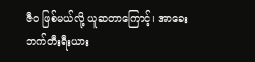ဇီဝ ဖြစ်မယ်လို့ ယူဆတာကြောင့်၊ အာခေးဘက်တီးရီးယား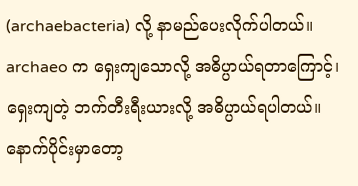(archaebacteria) လို့ နာမည်ပေးလိုက်ပါတယ်။ archaeo က ရှေးကျသောလို့ အဓိပ္ပာယ်ရတာကြောင့်၊ ရှေးကျတဲ့ ဘက်တီးရီးယားလို့ အဓိပ္ပာယ်ရပါတယ်။ နောက်ပိုင်းမှာတော့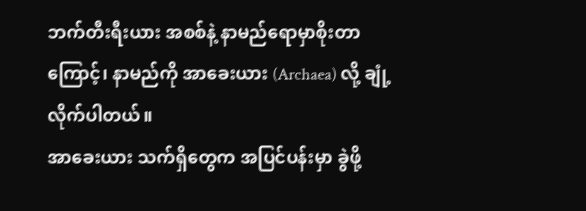ဘက်တီးရီးယား အစစ်နဲ့ နာမည်ရောမှာစိုးတာကြောင့်၊ နာမည်ကို အာခေးယား (Archaea) လို့ ချုံ့လိုက်ပါတယ်။
အာခေးယား သက်ရှိတွေက အပြင်ပန်းမှာ ခွဲဖို့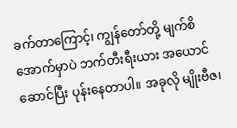ခက်တာကြောင့်၊ ကျွန်တော်တို့ မျက်စိအောက်မှာပဲ ဘက်တီးရီးယား အယောင်ဆောင်ပြီး ပုန်းနေတာပါ။ အခုလို မျိုးဗီဇ၊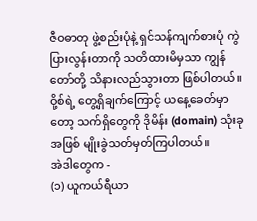ဇီဝဓာတု ဖွဲ့စည်းပုံနဲ့ ရှင်သန်ကျက်စားပုံ ကွဲပြားလွန်းတာကို သတိထားမိမှသာ ကျွန်တော်တို့ သိနားလည်သွားတာ ဖြစ်ပါတယ်။ ဝို့စ်ရဲ့ တွေ့ရှိချက်ကြောင့် ယနေ့ခေတ်မှာတော့ သက်ရှိတွေကို ဒိုမိန်း (domain) သုံးခုအဖြစ် မျိုးခွဲသတ်မှတ်ကြပါတယ်။
အဲဒါတွေက -
(၁) ယူကယ်ရီယာ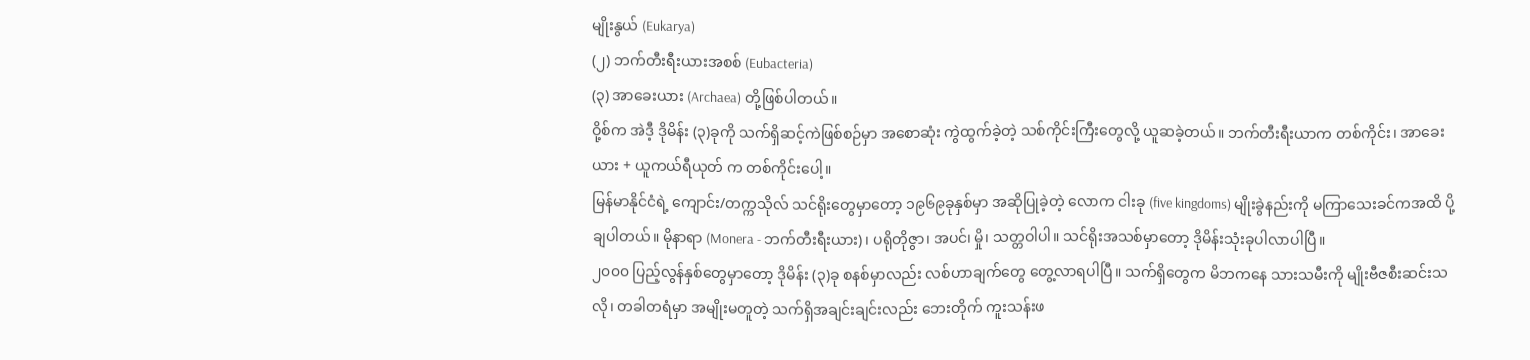မျိုးနွယ် (Eukarya)
(၂) ဘက်တီးရီးယားအစစ် (Eubacteria)
(၃) အာခေးယား (Archaea) တို့ဖြစ်ပါတယ်။
ဝို့စ်က အဲဒီ့ ဒိုမိန်း (၃)ခုကို သက်ရှိဆင့်ကဲဖြစ်စဉ်မှာ အစောဆုံး ကွဲထွက်ခဲ့တဲ့ သစ်ကိုင်းကြီးတွေလို့ ယူဆခဲ့တယ်။ ဘက်တီးရီးယာက တစ်ကိုင်း၊ အာခေးယား + ယူကယ်ရီယုတ် က တစ်ကိုင်းပေါ့။
မြန်မာနိုင်ငံရဲ့ ကျောင်း/တက္ကသိုလ် သင်ရိုးတွေမှာတော့ ၁၉၆၉ခုနှစ်မှာ အဆိုပြုခဲ့တဲ့ လောက ငါးခု (five kingdoms) မျိုးခွဲနည်းကို မကြာသေးခင်ကအထိ ပို့ချပါတယ်။ မိုနာရာ (Monera - ဘက်တီးရီးယား)၊ ပရိုတိုဇွာ၊ အပင်၊ မှို၊ သတ္တဝါပါ။ သင်ရိုးအသစ်မှာတော့ ဒိုမိန်းသုံးခုပါလာပါပြီ။
၂၀၀၀ ပြည့်လွန်နှစ်တွေမှာတော့ ဒိုမိန်း (၃)ခု စနစ်မှာလည်း လစ်ဟာချက်တွေ တွေ့လာရပါပြီ။ သက်ရှိတွေက မိဘကနေ သားသမီးကို မျိုးဗီဇစီးဆင်းသလို၊ တခါတရံမှာ အမျိုးမတူတဲ့ သက်ရှိအချင်းချင်းလည်း ဘေးတိုက် ကူးသန်းဖ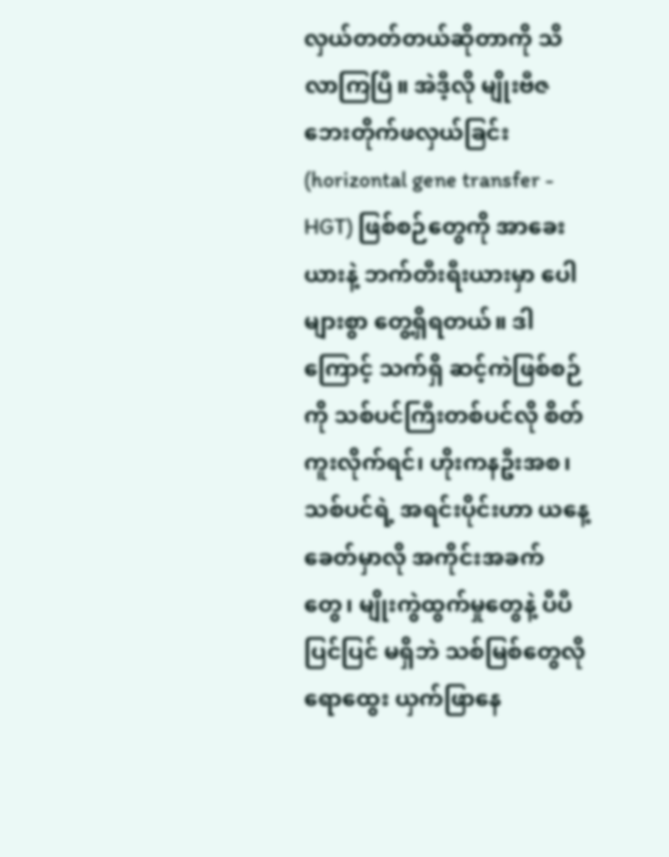လှယ်တတ်တယ်ဆိုတာကို သိလာကြပြီ။ အဲဒီ့လို မျိုးဗီဇ ဘေးတိုက်ဖလှယ်ခြင်း (horizontal gene transfer - HGT) ဖြစ်စဉ်တွေကို အာခေးယားနဲ့ ဘက်တီးရီးယားမှာ ပေါများစွာ တွေ့ရှိရတယ်။ ဒါကြောင့် သက်ရှိ ဆင့်ကဲဖြစ်စဉ်ကို သစ်ပင်ကြီးတစ်ပင်လို စိတ်ကူးလိုက်ရင်၊ ဟိုးကနဦးအစ၊ သစ်ပင်ရဲ့ အရင်းပိုင်းဟာ ယနေ့ခေတ်မှာလို အကိုင်းအခက်တွေ၊ မျိုးကွဲထွက်မှုတွေနဲ့ ပီပီပြင်ပြင် မရှိဘဲ သစ်မြစ်တွေလို ရောထွေး ယှက်ဖြာနေ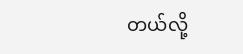တယ်လို့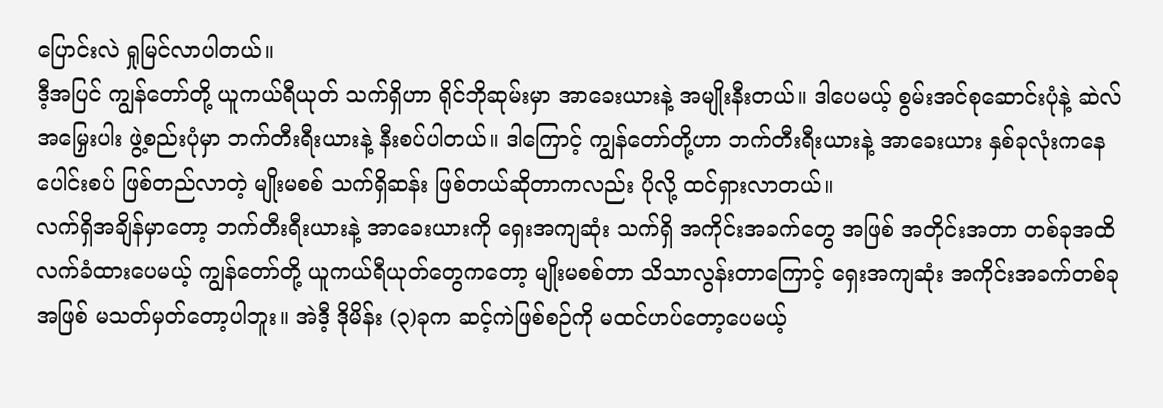ပြောင်းလဲ ရှုမြင်လာပါတယ်။
ဒီ့အပြင် ကျွန်တော်တို့ ယူကယ်ရီယုတ် သက်ရှိဟာ ရိုင်ဘိုဆုမ်းမှာ အာခေးယားနဲ့ အမျိုးနီးတယ်။ ဒါပေမယ့် စွမ်းအင်စုဆောင်းပုံနဲ့ ဆဲလ် အမြှေးပါး ဖွဲ့စည်းပုံမှာ ဘက်တီးရီးယားနဲ့ နီးစပ်ပါတယ်။ ဒါကြောင့် ကျွန်တော်တို့ဟာ ဘက်တီးရီးယားနဲ့ အာခေးယား နှစ်ခုလုံးကနေ ပေါင်းစပ် ဖြစ်တည်လာတဲ့ မျိုးမစစ် သက်ရှိဆန်း ဖြစ်တယ်ဆိုတာကလည်း ပိုလို့ ထင်ရှားလာတယ်။
လက်ရှိအချိန်မှာတော့ ဘက်တီးရီးယားနဲ့ အာခေးယားကို ရှေးအကျဆုံး သက်ရှိ အကိုင်းအခက်တွေ အဖြစ် အတိုင်းအတာ တစ်ခုအထိ လက်ခံထားပေမယ့် ကျွန်တော်တို့ ယူကယ်ရီယုတ်တွေကတော့ မျိုးမစစ်တာ သိသာလွန်းတာကြောင့် ရှေးအကျဆုံး အကိုင်းအခက်တစ်ခု အဖြစ် မသတ်မှတ်တော့ပါဘူး။ အဲဒီ့ ဒိုမိန်း (၃)ခုက ဆင့်ကဲဖြစ်စဉ်ကို မထင်ဟပ်တော့ပေမယ့်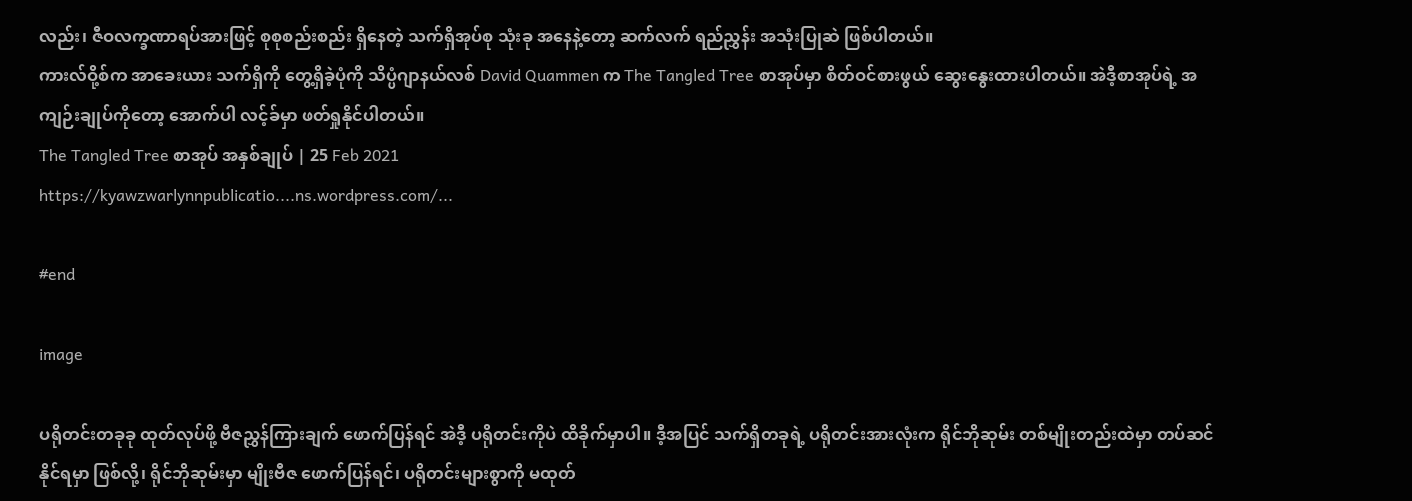လည်း၊ ဇီဝလက္ခဏာရပ်အားဖြင့် စုစုစည်းစည်း ရှိနေတဲ့ သက်ရှိအုပ်စု သုံးခု အနေနဲ့တော့ ဆက်လက် ရည်ညွှန်း အသုံးပြုဆဲ ဖြစ်ပါတယ်။
ကားလ်ဝို့စ်က အာခေးယား သက်ရှိကို တွေ့ရှိခဲ့ပုံကို သိပ္ပံဂျာနယ်လစ် David Quammen က The Tangled Tree စာအုပ်မှာ စိတ်ဝင်စားဖွယ် ဆွေးနွေးထားပါတယ်။ အဲဒီ့စာအုပ်ရဲ့ အကျဉ်းချုပ်ကိုတော့ အောက်ပါ လင့်ခ်မှာ ဖတ်ရှုနိုင်ပါတယ်။
The Tangled Tree စာအုပ် အနှစ်ချုပ် | 25 Feb 2021
https://kyawzwarlynnpublicatio....ns.wordpress.com/...

#end

image

ပရိုတင်းတခုခု ထုတ်လုပ်ဖို့ ဗီဇညွှန်ကြားချက် ဖောက်ပြန်ရင် အဲဒီ့ ပရိုတင်းကိုပဲ ထိခိုက်မှာပါ။ ဒီ့အပြင် သက်ရှိတခုရဲ့ ပရိုတင်းအားလုံးက ရိုင်ဘိုဆုမ်း တစ်မျိုးတည်းထဲမှာ တပ်ဆင်နိုင်ရမှာ ဖြစ်လို့၊ ရိုင်ဘိုဆုမ်းမှာ မျိုးဗီဇ ဖောက်ပြန်ရင်၊ ပရိုတင်းများစွာကို မထုတ်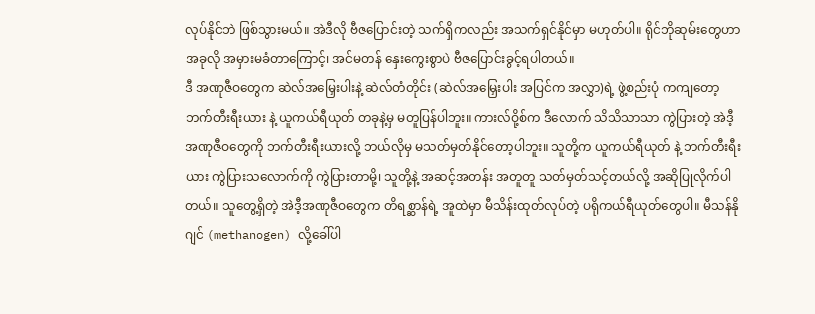လုပ်နိုင်ဘဲ ဖြစ်သွားမယ်။ အဲဒီလို ဗီဇပြောင်းတဲ့ သက်ရှိကလည်း အသက်ရှင်နိုင်မှာ မဟုတ်ပါ။ ရိုင်ဘိုဆုမ်းတွေဟာ အခုလို အမှားမခံတာကြောင့်၊ အင်မတန် နှေးကွေးစွာပဲ ဗီဇပြောင်းခွင့်ရပါတယ်။
ဒီ အဏုဇီဝတွေက ဆဲလ်အမြှေးပါးနဲ့ ဆဲလ်တံတိုင်း (ဆဲလ်အမြှေးပါး အပြင်က အလွှာ)ရဲ့ ဖွဲ့စည်းပုံ ကကျတော့ ဘက်တီးရီးယား နဲ့ ယူကယ်ရီယုတ် တခုနဲ့မှ မတူပြန်ပါဘူး။ ကားလ်ဝို့စ်က ဒီလောက် သိသိသာသာ ကွဲပြားတဲ့ အဲဒီ့ အဏုဇီဝတွေကို ဘက်တီးရီးယားလို့ ဘယ်လိုမှ မသတ်မှတ်နိုင်တော့ပါဘူး။ သူတို့က ယူကယ်ရီယုတ် နဲ့ ဘက်တီးရီးယား ကွဲပြားသလောက်ကို ကွဲပြားတာမို့၊ သူတို့နဲ့ အဆင့်အတန်း အတူတူ သတ်မှတ်သင့်တယ်လို့ အဆိုပြုလိုက်ပါတယ်။ သူတွေ့ရှိတဲ့ အဲဒီ့အဏုဇီဝတွေက တိရစ္ဆာန်ရဲ့ အူထဲမှာ မီသိန်းထုတ်လုပ်တဲ့ ပရိုကယ်ရီယုတ်တွေပါ။ မီသန်နိုဂျင် (methanogen) လို့ခေါ်ပါ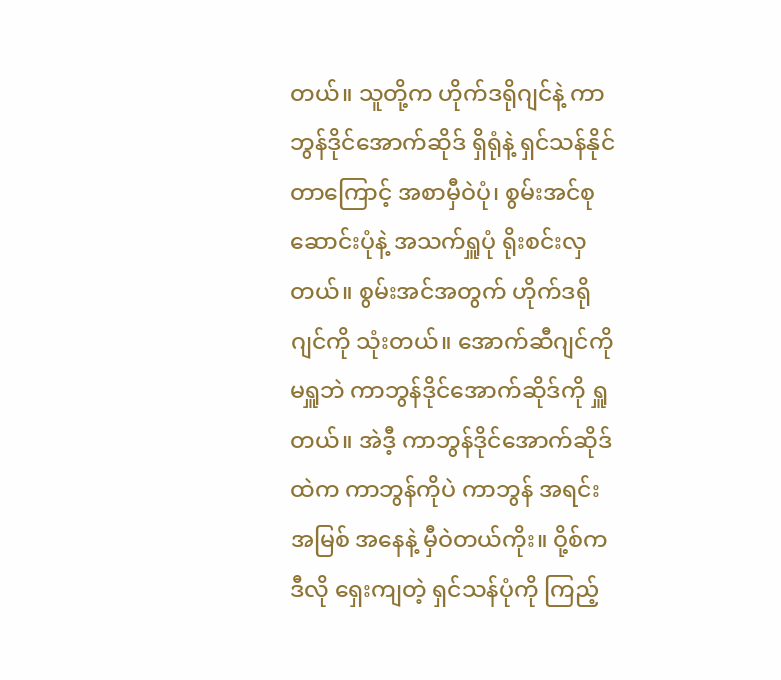တယ်။ သူတို့က ဟိုက်ဒရိုဂျင်နဲ့ ကာဘွန်ဒိုင်အောက်ဆိုဒ် ရှိရုံနဲ့ ရှင်သန်နိုင်တာကြောင့် အစာမှီဝဲပုံ၊ စွမ်းအင်စုဆောင်းပုံနဲ့ အသက်ရှူပုံ ရိုးစင်းလှတယ်။ စွမ်းအင်အတွက် ဟိုက်ဒရိုဂျင်ကို သုံးတယ်။ အောက်ဆီဂျင်ကို မရှူဘဲ ကာဘွန်ဒိုင်အောက်ဆိုဒ်ကို ရှူတယ်။ အဲဒီ့ ကာဘွန်ဒိုင်အောက်ဆိုဒ်ထဲက ကာဘွန်ကိုပဲ ကာဘွန် အရင်းအမြစ် အနေနဲ့ မှီဝဲတယ်ကိုး။ ဝို့စ်က ဒီလို ရှေးကျတဲ့ ရှင်သန်ပုံကို ကြည့်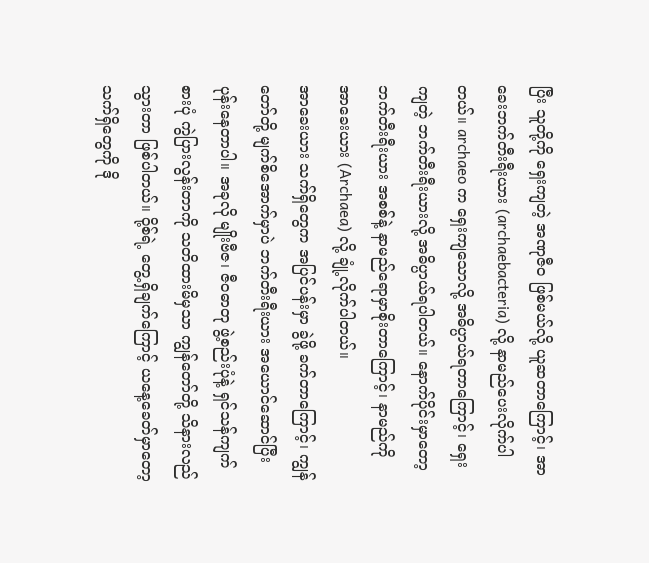ပြီး သူတို့ကို ရှေးကျတဲ့ အဏုဇီဝ ဖြစ်မယ်လို့ ယူဆတာကြောင့်၊ အာခေးဘက်တီးရီးယား (archaebacteria) လို့ နာမည်ပေးလိုက်ပါတယ်။ archaeo က ရှေးကျသောလို့ အဓိပ္ပာယ်ရတာကြောင့်၊ ရှေးကျတဲ့ ဘက်တီးရီးယားလို့ အဓိပ္ပာယ်ရပါတယ်။ နောက်ပိုင်းမှာတော့ ဘက်တီးရီးယား အစစ်နဲ့ နာမည်ရောမှာစိုးတာကြောင့်၊ နာမည်ကို အာခေးယား (Archaea) လို့ ချုံ့လိုက်ပါတယ်။
အာခေးယား သက်ရှိတွေက အပြင်ပန်းမှာ ခွဲဖို့ ခက်တာကြောင့်၊ ကျွန်တော်တို့ မျက်စိအောက်မှာပဲ ဘက်တီးရီးယား အယောင်ဆောင်ပြီး ပုန်းနေတာပါ။ အခုလို မျိုးဗီဇ၊ ဇီဝဓာတု ဖွဲ့စည်းပုံနဲ့ ရှင်သန်ကျက်စားပုံ ကွဲပြားလွန်းတာကို သတိထားမိမှသာ ကျွန်တော်တို့ သိနားလည်သွားတာ ဖြစ်ပါတယ်။ ဝို့စ်ရဲ့ တွေ့ရှိချက်ကြောင့် ယနေ့ခေတ်မှာတော့ သက်ရှိတွေကို ဒို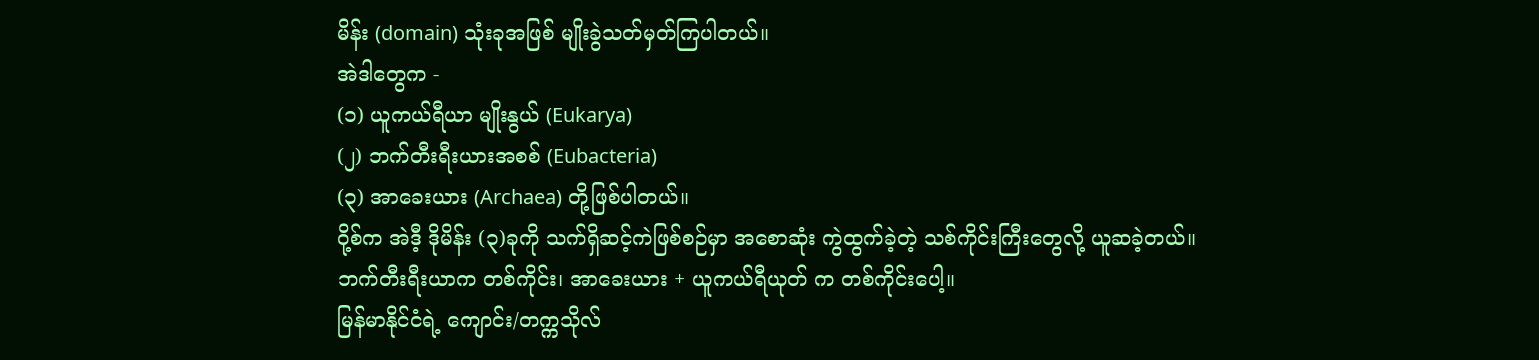မိန်း (domain) သုံးခုအဖြစ် မျိုးခွဲသတ်မှတ်ကြပါတယ်။
အဲဒါတွေက -
(၁) ယူကယ်ရီယာ မျိုးနွယ် (Eukarya)
(၂) ဘက်တီးရီးယားအစစ် (Eubacteria)
(၃) အာခေးယား (Archaea) တို့ဖြစ်ပါတယ်။
ဝို့စ်က အဲဒီ့ ဒိုမိန်း (၃)ခုကို သက်ရှိဆင့်ကဲဖြစ်စဉ်မှာ အစောဆုံး ကွဲထွက်ခဲ့တဲ့ သစ်ကိုင်းကြီးတွေလို့ ယူဆခဲ့တယ်။ ဘက်တီးရီးယာက တစ်ကိုင်း၊ အာခေးယား + ယူကယ်ရီယုတ် က တစ်ကိုင်းပေါ့။
မြန်မာနိုင်ငံရဲ့ ကျောင်း/တက္ကသိုလ်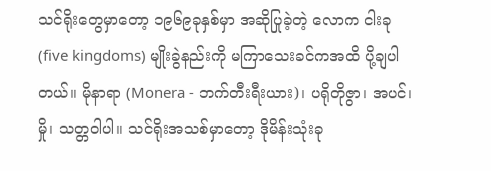သင်ရိုးတွေမှာတော့ ၁၉၆၉ခုနှစ်မှာ အဆိုပြုခဲ့တဲ့ လောက ငါးခု (five kingdoms) မျိုးခွဲနည်းကို မကြာသေးခင်ကအထိ ပို့ချပါတယ်။ မိုနာရာ (Monera - ဘက်တီးရီးယား)၊ ပရိုတိုဇွာ၊ အပင်၊ မှို၊ သတ္တဝါပါ။ သင်ရိုးအသစ်မှာတော့ ဒိုမိန်းသုံးခု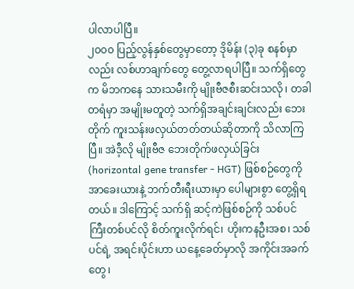ပါလာပါပြီ။
၂၀၀၀ ပြည့်လွန်နှစ်တွေမှာတော့ ဒိုမိန်း (၃)ခု စနစ်မှာလည်း လစ်ဟာချက်တွေ တွေ့လာရပါပြီ။ သက်ရှိတွေက မိဘကနေ သားသမီးကို မျိုးဗီဇစီးဆင်းသလို၊ တခါတရံမှာ အမျိုးမတူတဲ့ သက်ရှိအချင်းချင်းလည်း ဘေးတိုက် ကူးသန်းဖလှယ်တတ်တယ်ဆိုတာကို သိလာကြပြီ။ အဲဒီ့လို မျိုးဗီဇ ဘေးတိုက်ဖလှယ်ခြင်း (horizontal gene transfer - HGT) ဖြစ်စဉ်တွေကို အာခေးယားနဲ့ ဘက်တီးရီးယားမှာ ပေါများစွာ တွေ့ရှိရတယ်။ ဒါကြောင့် သက်ရှိ ဆင့်ကဲဖြစ်စဉ်ကို သစ်ပင်ကြီးတစ်ပင်လို စိတ်ကူးလိုက်ရင်၊ ဟိုးကနဦးအစ၊ သစ်ပင်ရဲ့ အရင်းပိုင်းဟာ ယနေ့ခေတ်မှာလို အကိုင်းအခက်တွေ၊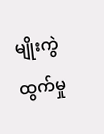မျိုးကွဲထွက်မှု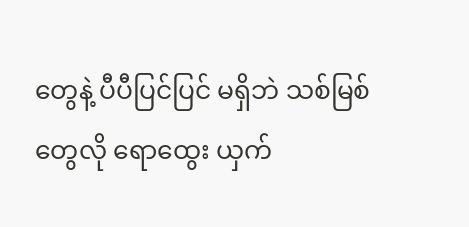တွေနဲ့ ပီပီပြင်ပြင် မရှိဘဲ သစ်မြစ်တွေလို ရောထွေး ယှက်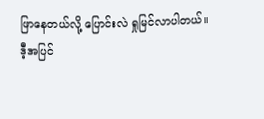ဖြာနေတယ်လို့ ပြောင်းလဲ ရှုမြင်လာပါတယ်။
ဒီ့အပြင်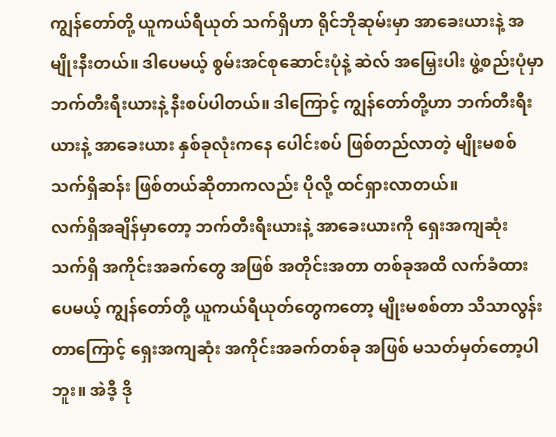ကျွန်တော်တို့ ယူကယ်ရီယုတ် သက်ရှိဟာ ရိုင်ဘိုဆုမ်းမှာ အာခေးယားနဲ့ အမျိုးနီးတယ်။ ဒါပေမယ့် စွမ်းအင်စုဆောင်းပုံနဲ့ ဆဲလ် အမြှေးပါး ဖွဲ့စည်းပုံမှာ ဘက်တီးရီးယားနဲ့ နီးစပ်ပါတယ်။ ဒါကြောင့် ကျွန်တော်တို့ဟာ ဘက်တီးရီးယားနဲ့ အာခေးယား နှစ်ခုလုံးကနေ ပေါင်းစပ် ဖြစ်တည်လာတဲ့ မျိုးမစစ် သက်ရှိဆန်း ဖြစ်တယ်ဆိုတာကလည်း ပိုလို့ ထင်ရှားလာတယ်။
လက်ရှိအချိန်မှာတော့ ဘက်တီးရီးယားနဲ့ အာခေးယားကို ရှေးအကျဆုံး သက်ရှိ အကိုင်းအခက်တွေ အဖြစ် အတိုင်းအတာ တစ်ခုအထိ လက်ခံထားပေမယ့် ကျွန်တော်တို့ ယူကယ်ရီယုတ်တွေကတော့ မျိုးမစစ်တာ သိသာလွန်းတာကြောင့် ရှေးအကျဆုံး အကိုင်းအခက်တစ်ခု အဖြစ် မသတ်မှတ်တော့ပါဘူး။ အဲဒီ့ ဒို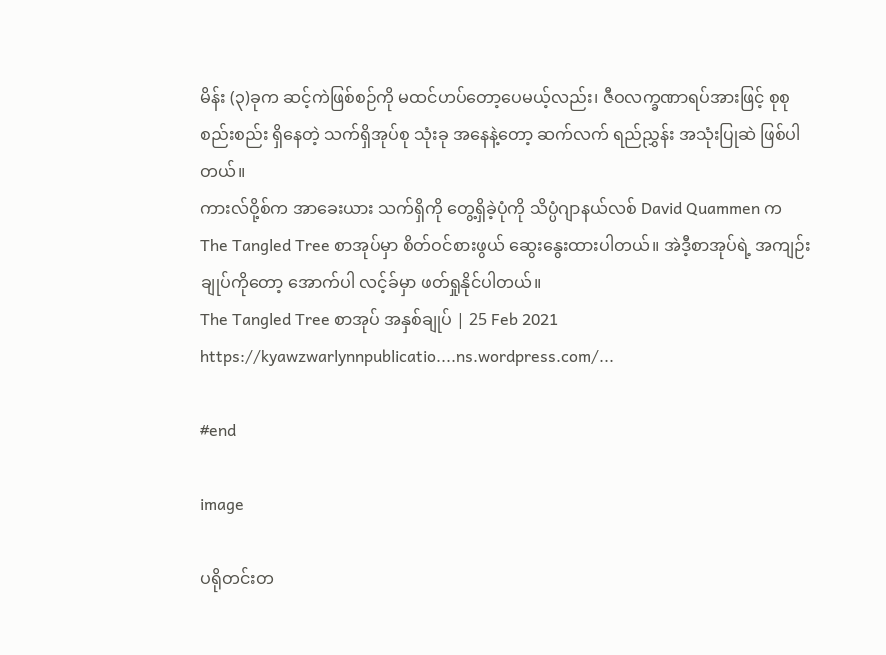မိန်း (၃)ခုက ဆင့်ကဲဖြစ်စဉ်ကို မထင်ဟပ်တော့ပေမယ့်လည်း၊ ဇီဝလက္ခဏာရပ်အားဖြင့် စုစုစည်းစည်း ရှိနေတဲ့ သက်ရှိအုပ်စု သုံးခု အနေနဲ့တော့ ဆက်လက် ရည်ညွှန်း အသုံးပြုဆဲ ဖြစ်ပါတယ်။
ကားလ်ဝို့စ်က အာခေးယား သက်ရှိကို တွေ့ရှိခဲ့ပုံကို သိပ္ပံဂျာနယ်လစ် David Quammen က The Tangled Tree စာအုပ်မှာ စိတ်ဝင်စားဖွယ် ဆွေးနွေးထားပါတယ်။ အဲဒီ့စာအုပ်ရဲ့ အကျဉ်းချုပ်ကိုတော့ အောက်ပါ လင့်ခ်မှာ ဖတ်ရှုနိုင်ပါတယ်။
The Tangled Tree စာအုပ် အနှစ်ချုပ် | 25 Feb 2021
https://kyawzwarlynnpublicatio....ns.wordpress.com/...

#end

image

ပရိုတင်းတ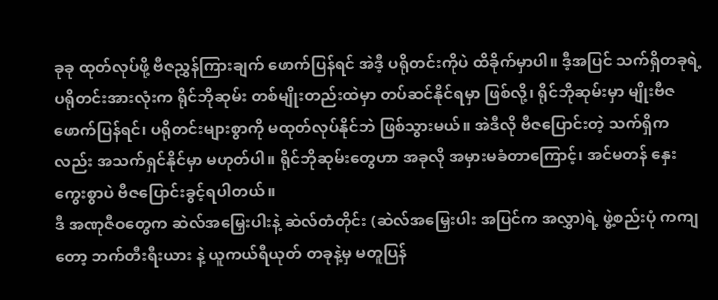ခုခု ထုတ်လုပ်ဖို့ ဗီဇညွှန်ကြားချက် ဖောက်ပြန်ရင် အဲဒီ့ ပရိုတင်းကိုပဲ ထိခိုက်မှာပါ။ ဒီ့အပြင် သက်ရှိတခုရဲ့ ပရိုတင်းအားလုံးက ရိုင်ဘိုဆုမ်း တစ်မျိုးတည်းထဲမှာ တပ်ဆင်နိုင်ရမှာ ဖြစ်လို့၊ ရိုင်ဘိုဆုမ်းမှာ မျိုးဗီဇ ဖောက်ပြန်ရင်၊ ပရိုတင်းများစွာကို မထုတ်လုပ်နိုင်ဘဲ ဖြစ်သွားမယ်။ အဲဒီလို ဗီဇပြောင်းတဲ့ သက်ရှိကလည်း အသက်ရှင်နိုင်မှာ မဟုတ်ပါ။ ရိုင်ဘိုဆုမ်းတွေဟာ အခုလို အမှားမခံတာကြောင့်၊ အင်မတန် နှေးကွေးစွာပဲ ဗီဇပြောင်းခွင့်ရပါတယ်။
ဒီ အဏုဇီဝတွေက ဆဲလ်အမြှေးပါးနဲ့ ဆဲလ်တံတိုင်း (ဆဲလ်အမြှေးပါး အပြင်က အလွှာ)ရဲ့ ဖွဲ့စည်းပုံ ကကျတော့ ဘက်တီးရီးယား နဲ့ ယူကယ်ရီယုတ် တခုနဲ့မှ မတူပြန်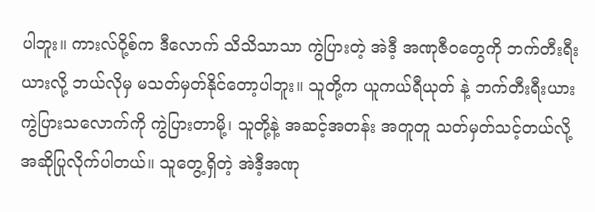ပါဘူး။ ကားလ်ဝို့စ်က ဒီလောက် သိသိသာသာ ကွဲပြားတဲ့ အဲဒီ့ အဏုဇီဝတွေကို ဘက်တီးရီးယားလို့ ဘယ်လိုမှ မသတ်မှတ်နိုင်တော့ပါဘူး။ သူတို့က ယူကယ်ရီယုတ် နဲ့ ဘက်တီးရီးယား ကွဲပြားသလောက်ကို ကွဲပြားတာမို့၊ သူတို့နဲ့ အဆင့်အတန်း အတူတူ သတ်မှတ်သင့်တယ်လို့ အဆိုပြုလိုက်ပါတယ်။ သူတွေ့ရှိတဲ့ အဲဒီ့အဏု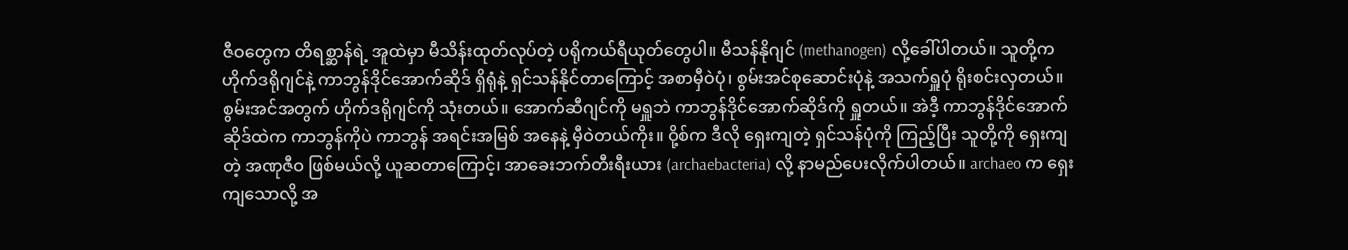ဇီဝတွေက တိရစ္ဆာန်ရဲ့ အူထဲမှာ မီသိန်းထုတ်လုပ်တဲ့ ပရိုကယ်ရီယုတ်တွေပါ။ မီသန်နိုဂျင် (methanogen) လို့ခေါ်ပါတယ်။ သူတို့က ဟိုက်ဒရိုဂျင်နဲ့ ကာဘွန်ဒိုင်အောက်ဆိုဒ် ရှိရုံနဲ့ ရှင်သန်နိုင်တာကြောင့် အစာမှီဝဲပုံ၊ စွမ်းအင်စုဆောင်းပုံနဲ့ အသက်ရှူပုံ ရိုးစင်းလှတယ်။ စွမ်းအင်အတွက် ဟိုက်ဒရိုဂျင်ကို သုံးတယ်။ အောက်ဆီဂျင်ကို မရှူဘဲ ကာဘွန်ဒိုင်အောက်ဆိုဒ်ကို ရှူတယ်။ အဲဒီ့ ကာဘွန်ဒိုင်အောက်ဆိုဒ်ထဲက ကာဘွန်ကိုပဲ ကာဘွန် အရင်းအမြစ် အနေနဲ့ မှီဝဲတယ်ကိုး။ ဝို့စ်က ဒီလို ရှေးကျတဲ့ ရှင်သန်ပုံကို ကြည့်ပြီး သူတို့ကို ရှေးကျတဲ့ အဏုဇီဝ ဖြစ်မယ်လို့ ယူဆတာကြောင့်၊ အာခေးဘက်တီးရီးယား (archaebacteria) လို့ နာမည်ပေးလိုက်ပါတယ်။ archaeo က ရှေးကျသောလို့ အ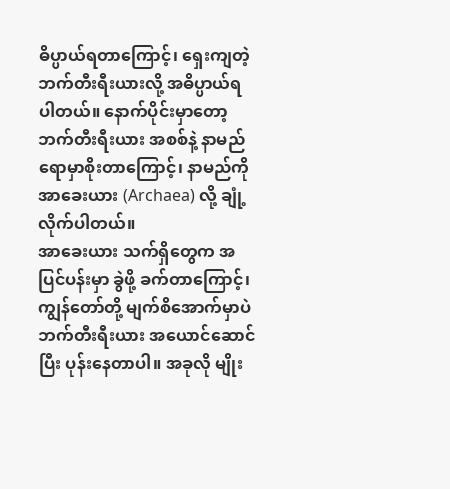ဓိပ္ပာယ်ရတာကြောင့်၊ ရှေးကျတဲ့ ဘက်တီးရီးယားလို့ အဓိပ္ပာယ်ရပါတယ်။ နောက်ပိုင်းမှာတော့ ဘက်တီးရီးယား အစစ်နဲ့ နာမည်ရောမှာစိုးတာကြောင့်၊ နာမည်ကို အာခေးယား (Archaea) လို့ ချုံ့လိုက်ပါတယ်။
အာခေးယား သက်ရှိတွေက အပြင်ပန်းမှာ ခွဲဖို့ ခက်တာကြောင့်၊ ကျွန်တော်တို့ မျက်စိအောက်မှာပဲ ဘက်တီးရီးယား အယောင်ဆောင်ပြီး ပုန်းနေတာပါ။ အခုလို မျိုး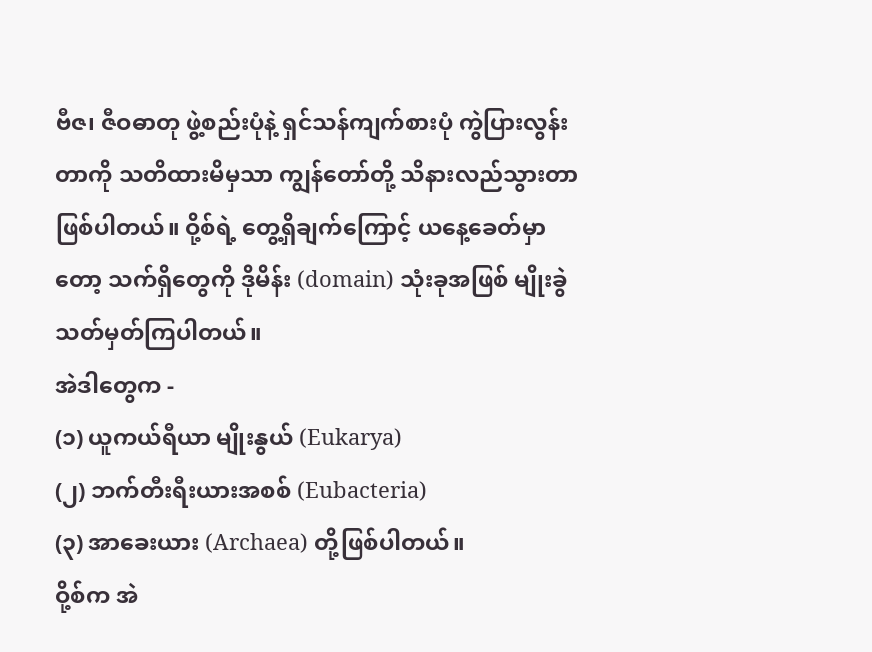ဗီဇ၊ ဇီဝဓာတု ဖွဲ့စည်းပုံနဲ့ ရှင်သန်ကျက်စားပုံ ကွဲပြားလွန်းတာကို သတိထားမိမှသာ ကျွန်တော်တို့ သိနားလည်သွားတာ ဖြစ်ပါတယ်။ ဝို့စ်ရဲ့ တွေ့ရှိချက်ကြောင့် ယနေ့ခေတ်မှာတော့ သက်ရှိတွေကို ဒိုမိန်း (domain) သုံးခုအဖြစ် မျိုးခွဲသတ်မှတ်ကြပါတယ်။
အဲဒါတွေက -
(၁) ယူကယ်ရီယာ မျိုးနွယ် (Eukarya)
(၂) ဘက်တီးရီးယားအစစ် (Eubacteria)
(၃) အာခေးယား (Archaea) တို့ဖြစ်ပါတယ်။
ဝို့စ်က အဲ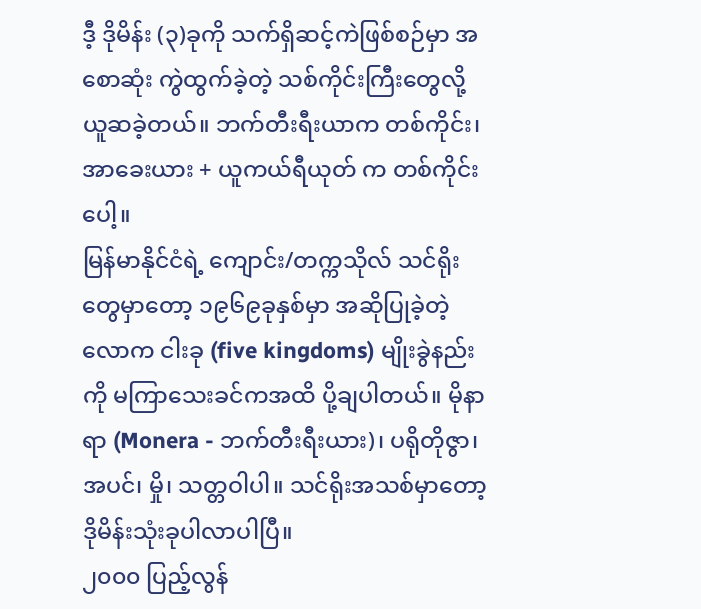ဒီ့ ဒိုမိန်း (၃)ခုကို သက်ရှိဆင့်ကဲဖြစ်စဉ်မှာ အစောဆုံး ကွဲထွက်ခဲ့တဲ့ သစ်ကိုင်းကြီးတွေလို့ ယူဆခဲ့တယ်။ ဘက်တီးရီးယာက တစ်ကိုင်း၊ အာခေးယား + ယူကယ်ရီယုတ် က တစ်ကိုင်းပေါ့။
မြန်မာနိုင်ငံရဲ့ ကျောင်း/တက္ကသိုလ် သင်ရိုးတွေမှာတော့ ၁၉၆၉ခုနှစ်မှာ အဆိုပြုခဲ့တဲ့ လောက ငါးခု (five kingdoms) မျိုးခွဲနည်းကို မကြာသေးခင်ကအထိ ပို့ချပါတယ်။ မိုနာရာ (Monera - ဘက်တီးရီးယား)၊ ပရိုတိုဇွာ၊ အပင်၊ မှို၊ သတ္တဝါပါ။ သင်ရိုးအသစ်မှာတော့ ဒိုမိန်းသုံးခုပါလာပါပြီ။
၂၀၀၀ ပြည့်လွန်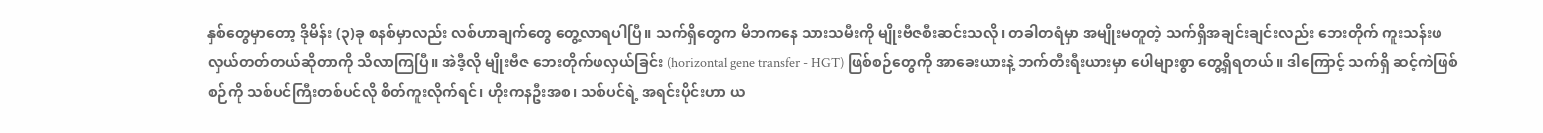နှစ်တွေမှာတော့ ဒိုမိန်း (၃)ခု စနစ်မှာလည်း လစ်ဟာချက်တွေ တွေ့လာရပါပြီ။ သက်ရှိတွေက မိဘကနေ သားသမီးကို မျိုးဗီဇစီးဆင်းသလို၊ တခါတရံမှာ အမျိုးမတူတဲ့ သက်ရှိအချင်းချင်းလည်း ဘေးတိုက် ကူးသန်းဖလှယ်တတ်တယ်ဆိုတာကို သိလာကြပြီ။ အဲဒီ့လို မျိုးဗီဇ ဘေးတိုက်ဖလှယ်ခြင်း (horizontal gene transfer - HGT) ဖြစ်စဉ်တွေကို အာခေးယားနဲ့ ဘက်တီးရီးယားမှာ ပေါများစွာ တွေ့ရှိရတယ်။ ဒါကြောင့် သက်ရှိ ဆင့်ကဲဖြစ်စဉ်ကို သစ်ပင်ကြီးတစ်ပင်လို စိတ်ကူးလိုက်ရင်၊ ဟိုးကနဦးအစ၊ သစ်ပင်ရဲ့ အရင်းပိုင်းဟာ ယ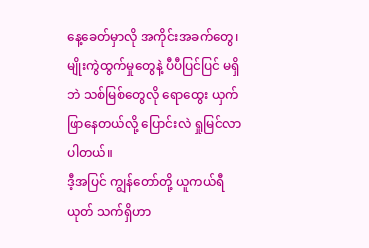နေ့ခေတ်မှာလို အကိုင်းအခက်တွေ၊ မျိုးကွဲထွက်မှုတွေနဲ့ ပီပီပြင်ပြင် မရှိဘဲ သစ်မြစ်တွေလို ရောထွေး ယှက်ဖြာနေတယ်လို့ ပြောင်းလဲ ရှုမြင်လာပါတယ်။
ဒီ့အပြင် ကျွန်တော်တို့ ယူကယ်ရီယုတ် သက်ရှိဟာ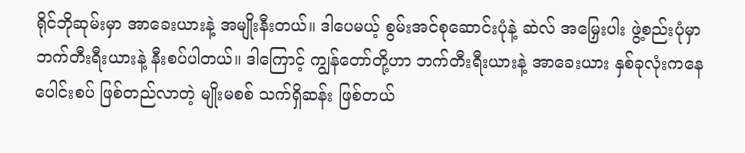ရိုင်ဘိုဆုမ်းမှာ အာခေးယားနဲ့ အမျိုးနီးတယ်။ ဒါပေမယ့် စွမ်းအင်စုဆောင်းပုံနဲ့ ဆဲလ် အမြှေးပါး ဖွဲ့စည်းပုံမှာ ဘက်တီးရီးယားနဲ့ နီးစပ်ပါတယ်။ ဒါကြောင့် ကျွန်တော်တို့ဟာ ဘက်တီးရီးယားနဲ့ အာခေးယား နှစ်ခုလုံးကနေ ပေါင်းစပ် ဖြစ်တည်လာတဲ့ မျိုးမစစ် သက်ရှိဆန်း ဖြစ်တယ်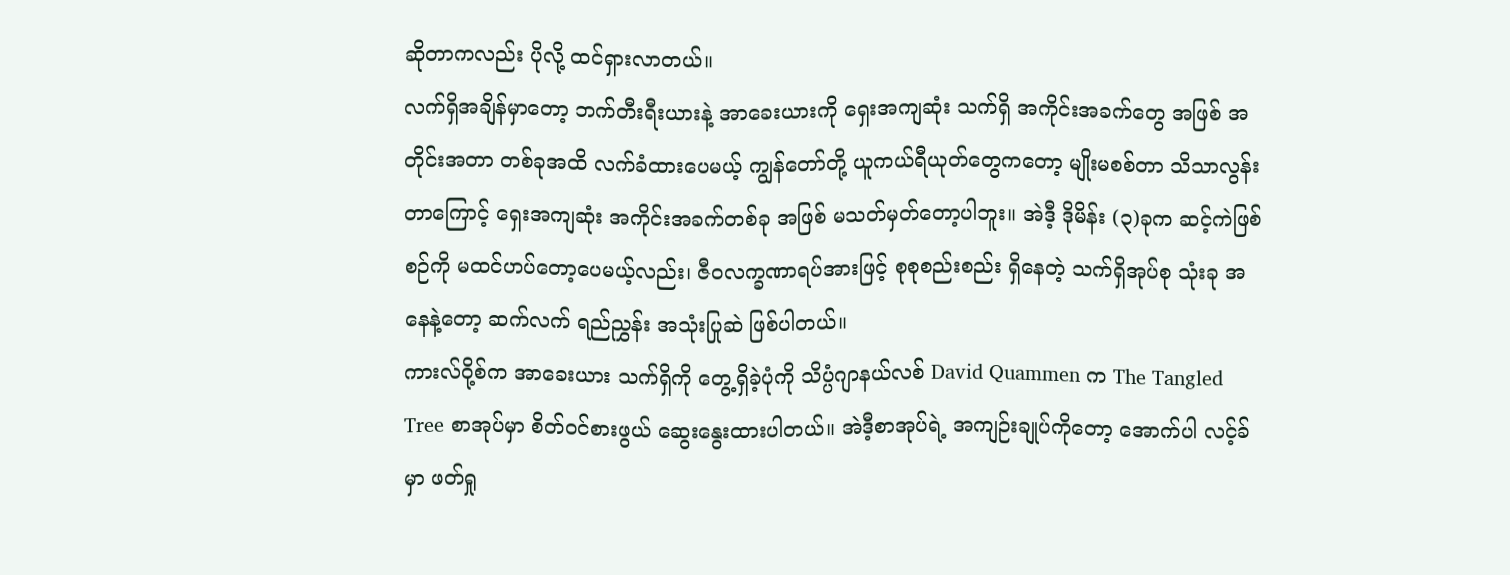ဆိုတာကလည်း ပိုလို့ ထင်ရှားလာတယ်။
လက်ရှိအချိန်မှာတော့ ဘက်တီးရီးယားနဲ့ အာခေးယားကို ရှေးအကျဆုံး သက်ရှိ အကိုင်းအခက်တွေ အဖြစ် အတိုင်းအတာ တစ်ခုအထိ လက်ခံထားပေမယ့် ကျွန်တော်တို့ ယူကယ်ရီယုတ်တွေကတော့ မျိုးမစစ်တာ သိသာလွန်းတာကြောင့် ရှေးအကျဆုံး အကိုင်းအခက်တစ်ခု အဖြစ် မသတ်မှတ်တော့ပါဘူး။ အဲဒီ့ ဒိုမိန်း (၃)ခုက ဆင့်ကဲဖြစ်စဉ်ကို မထင်ဟပ်တော့ပေမယ့်လည်း၊ ဇီဝလက္ခဏာရပ်အားဖြင့် စုစုစည်းစည်း ရှိနေတဲ့ သက်ရှိအုပ်စု သုံးခု အနေနဲ့တော့ ဆက်လက် ရည်ညွှန်း အသုံးပြုဆဲ ဖြစ်ပါတယ်။
ကားလ်ဝို့စ်က အာခေးယား သက်ရှိကို တွေ့ရှိခဲ့ပုံကို သိပ္ပံဂျာနယ်လစ် David Quammen က The Tangled Tree စာအုပ်မှာ စိတ်ဝင်စားဖွယ် ဆွေးနွေးထားပါတယ်။ အဲဒီ့စာအုပ်ရဲ့ အကျဉ်းချုပ်ကိုတော့ အောက်ပါ လင့်ခ်မှာ ဖတ်ရှု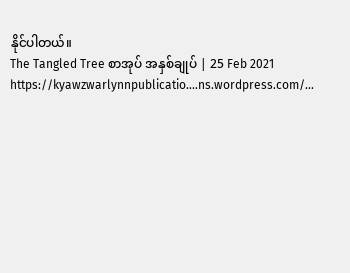နိုင်ပါတယ်။
The Tangled Tree စာအုပ် အနှစ်ချုပ် | 25 Feb 2021
https://kyawzwarlynnpublicatio....ns.wordpress.com/...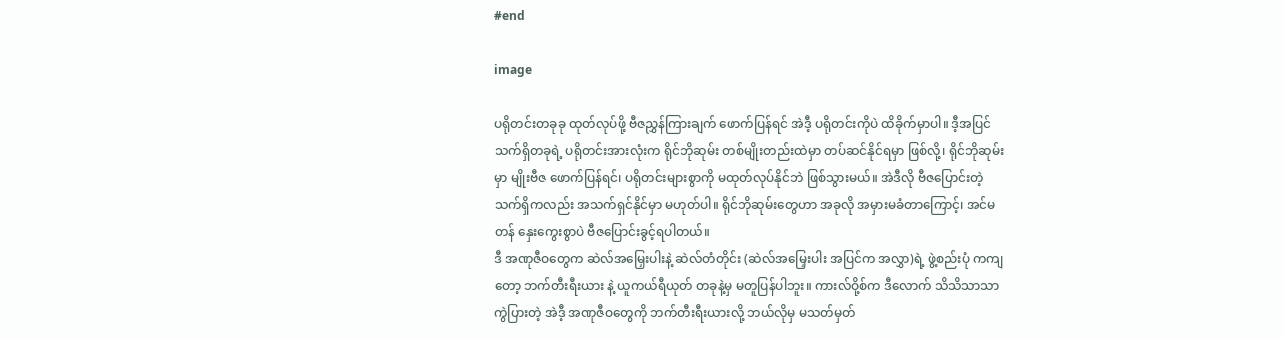#end

image

ပရိုတင်းတခုခု ထုတ်လုပ်ဖို့ ဗီဇညွှန်ကြားချက် ဖောက်ပြန်ရင် အဲဒီ့ ပရိုတင်းကိုပဲ ထိခိုက်မှာပါ။ ဒီ့အပြင် သက်ရှိတခုရဲ့ ပရိုတင်းအားလုံးက ရိုင်ဘိုဆုမ်း တစ်မျိုးတည်းထဲမှာ တပ်ဆင်နိုင်ရမှာ ဖြစ်လို့၊ ရိုင်ဘိုဆုမ်းမှာ မျိုးဗီဇ ဖောက်ပြန်ရင်၊ ပရိုတင်းများစွာကို မထုတ်လုပ်နိုင်ဘဲ ဖြစ်သွားမယ်။ အဲဒီလို ဗီဇပြောင်းတဲ့ သက်ရှိကလည်း အသက်ရှင်နိုင်မှာ မဟုတ်ပါ။ ရိုင်ဘိုဆုမ်းတွေဟာ အခုလို အမှားမခံတာကြောင့်၊ အင်မတန် နှေးကွေးစွာပဲ ဗီဇပြောင်းခွင့်ရပါတယ်။
ဒီ အဏုဇီဝတွေက ဆဲလ်အမြှေးပါးနဲ့ ဆဲလ်တံတိုင်း (ဆဲလ်အမြှေးပါး အပြင်က အလွှာ)ရဲ့ ဖွဲ့စည်းပုံ ကကျတော့ ဘက်တီးရီးယား နဲ့ ယူကယ်ရီယုတ် တခုနဲ့မှ မတူပြန်ပါဘူး။ ကားလ်ဝို့စ်က ဒီလောက် သိသိသာသာ ကွဲပြားတဲ့ အဲဒီ့ အဏုဇီဝတွေကို ဘက်တီးရီးယားလို့ ဘယ်လိုမှ မသတ်မှတ်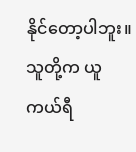နိုင်တော့ပါဘူး။ သူတို့က ယူကယ်ရီ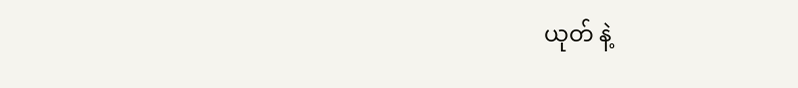ယုတ် နဲ့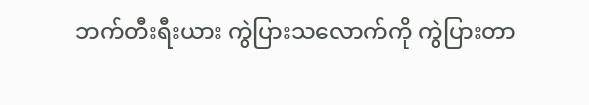ဘက်တီးရီးယား ကွဲပြားသလောက်ကို ကွဲပြားတာ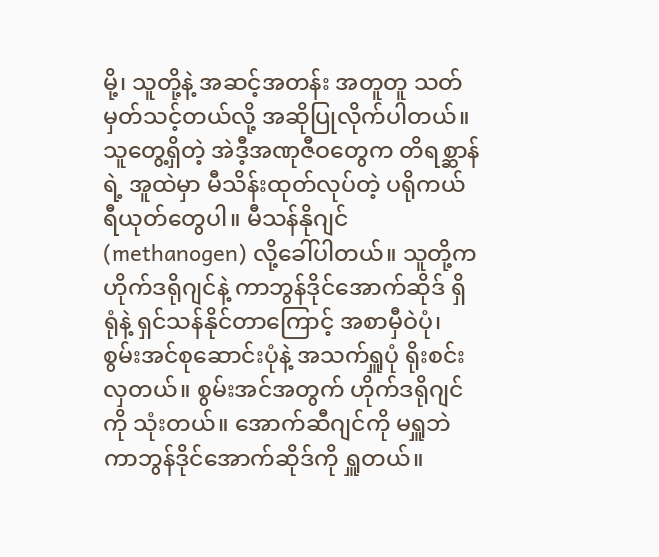မို့၊ သူတို့နဲ့ အဆင့်အတန်း အတူတူ သတ်မှတ်သင့်တယ်လို့ အဆိုပြုလိုက်ပါတယ်။ သူတွေ့ရှိတဲ့ အဲဒီ့အဏုဇီဝတွေက တိရစ္ဆာန်ရဲ့ အူထဲမှာ မီသိန်းထုတ်လုပ်တဲ့ ပရိုကယ်ရီယုတ်တွေပါ။ မီသန်နိုဂျင် (methanogen) လို့ခေါ်ပါတယ်။ သူတို့က ဟိုက်ဒရိုဂျင်နဲ့ ကာဘွန်ဒိုင်အောက်ဆိုဒ် ရှိရုံနဲ့ ရှင်သန်နိုင်တာကြောင့် အစာမှီဝဲပုံ၊ စွမ်းအင်စုဆောင်းပုံနဲ့ အသက်ရှူပုံ ရိုးစင်းလှတယ်။ စွမ်းအင်အတွက် ဟိုက်ဒရိုဂျင်ကို သုံးတယ်။ အောက်ဆီဂျင်ကို မရှူဘဲ ကာဘွန်ဒိုင်အောက်ဆိုဒ်ကို ရှူတယ်။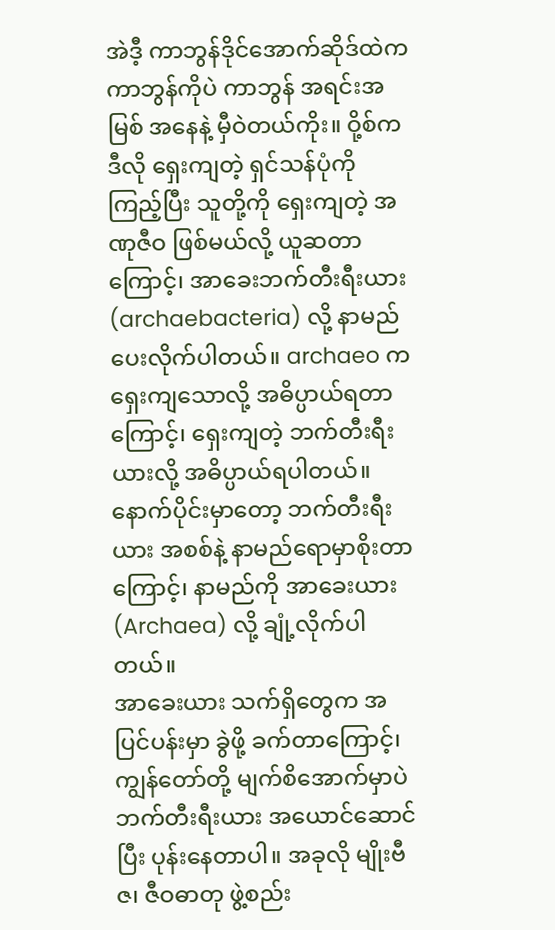အဲဒီ့ ကာဘွန်ဒိုင်အောက်ဆိုဒ်ထဲက ကာဘွန်ကိုပဲ ကာဘွန် အရင်းအမြစ် အနေနဲ့ မှီဝဲတယ်ကိုး။ ဝို့စ်က ဒီလို ရှေးကျတဲ့ ရှင်သန်ပုံကို ကြည့်ပြီး သူတို့ကို ရှေးကျတဲ့ အဏုဇီဝ ဖြစ်မယ်လို့ ယူဆတာကြောင့်၊ အာခေးဘက်တီးရီးယား (archaebacteria) လို့ နာမည်ပေးလိုက်ပါတယ်။ archaeo က ရှေးကျသောလို့ အဓိပ္ပာယ်ရတာကြောင့်၊ ရှေးကျတဲ့ ဘက်တီးရီးယားလို့ အဓိပ္ပာယ်ရပါတယ်။ နောက်ပိုင်းမှာတော့ ဘက်တီးရီးယား အစစ်နဲ့ နာမည်ရောမှာစိုးတာကြောင့်၊ နာမည်ကို အာခေးယား (Archaea) လို့ ချုံ့လိုက်ပါတယ်။
အာခေးယား သက်ရှိတွေက အပြင်ပန်းမှာ ခွဲဖို့ ခက်တာကြောင့်၊ ကျွန်တော်တို့ မျက်စိအောက်မှာပဲ ဘက်တီးရီးယား အယောင်ဆောင်ပြီး ပုန်းနေတာပါ။ အခုလို မျိုးဗီဇ၊ ဇီဝဓာတု ဖွဲ့စည်း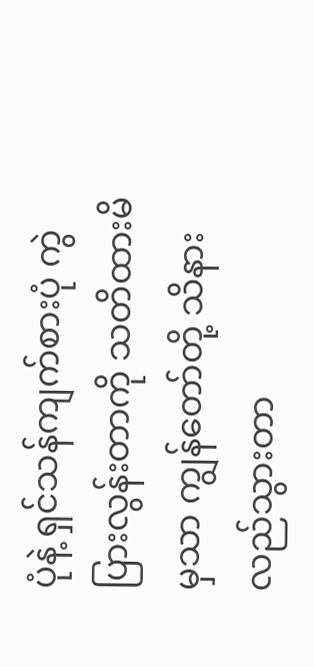ပုံနဲ့ ရှင်သန်ကျက်စားပုံ ကွဲပြားလွန်းတာကို သတိထားမိမှသာ ကျွန်တော်တို့ သိနားလည်သွားတာ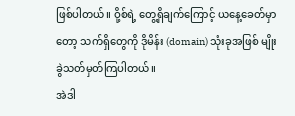ဖြစ်ပါတယ်။ ဝို့စ်ရဲ့ တွေ့ရှိချက်ကြောင့် ယနေ့ခေတ်မှာတော့ သက်ရှိတွေကို ဒိုမိန်း (domain) သုံးခုအဖြစ် မျိုးခွဲသတ်မှတ်ကြပါတယ်။
အဲဒါ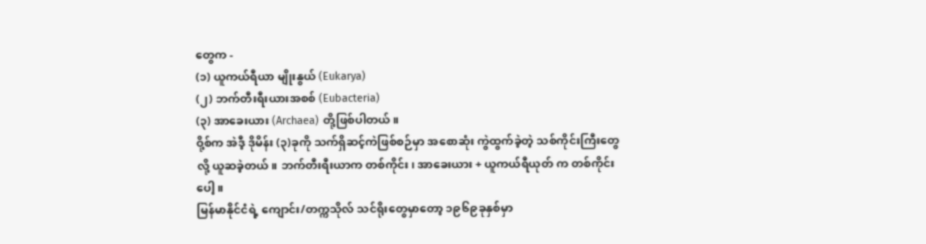တွေက -
(၁) ယူကယ်ရီယာ မျိုးနွယ် (Eukarya)
(၂) ဘက်တီးရီးယားအစစ် (Eubacteria)
(၃) အာခေးယား (Archaea) တို့ဖြစ်ပါတယ်။
ဝို့စ်က အဲဒီ့ ဒိုမိန်း (၃)ခုကို သက်ရှိဆင့်ကဲဖြစ်စဉ်မှာ အစောဆုံး ကွဲထွက်ခဲ့တဲ့ သစ်ကိုင်းကြီးတွေလို့ ယူဆခဲ့တယ်။ ဘက်တီးရီးယာက တစ်ကိုင်း၊ အာခေးယား + ယူကယ်ရီယုတ် က တစ်ကိုင်းပေါ့။
မြန်မာနိုင်ငံရဲ့ ကျောင်း/တက္ကသိုလ် သင်ရိုးတွေမှာတော့ ၁၉၆၉ခုနှစ်မှာ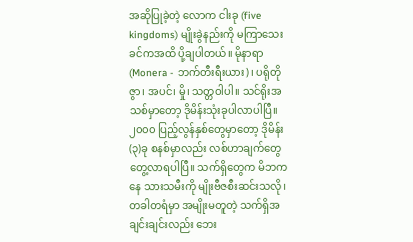အဆိုပြုခဲ့တဲ့ လောက ငါးခု (five kingdoms) မျိုးခွဲနည်းကို မကြာသေးခင်ကအထိ ပို့ချပါတယ်။ မိုနာရာ (Monera - ဘက်တီးရီးယား)၊ ပရိုတိုဇွာ၊ အပင်၊ မှို၊ သတ္တဝါပါ။ သင်ရိုးအသစ်မှာတော့ ဒိုမိန်းသုံးခုပါလာပါပြီ။
၂၀၀၀ ပြည့်လွန်နှစ်တွေမှာတော့ ဒိုမိန်း (၃)ခု စနစ်မှာလည်း လစ်ဟာချက်တွေ တွေ့လာရပါပြီ။ သက်ရှိတွေက မိဘကနေ သားသမီးကို မျိုးဗီဇစီးဆင်းသလို၊ တခါတရံမှာ အမျိုးမတူတဲ့ သက်ရှိအချင်းချင်းလည်း ဘေး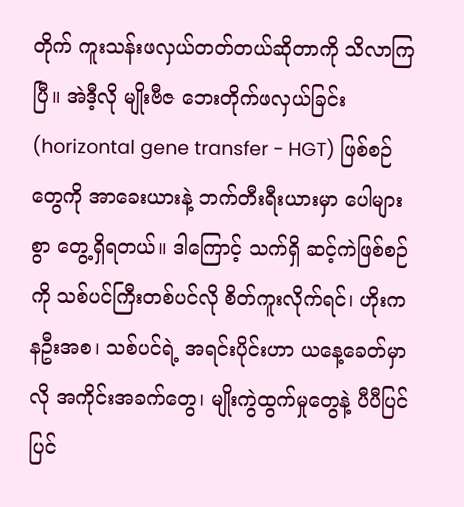တိုက် ကူးသန်းဖလှယ်တတ်တယ်ဆိုတာကို သိလာကြပြီ။ အဲဒီ့လို မျိုးဗီဇ ဘေးတိုက်ဖလှယ်ခြင်း (horizontal gene transfer - HGT) ဖြစ်စဉ်တွေကို အာခေးယားနဲ့ ဘက်တီးရီးယားမှာ ပေါများစွာ တွေ့ရှိရတယ်။ ဒါကြောင့် သက်ရှိ ဆင့်ကဲဖြစ်စဉ်ကို သစ်ပင်ကြီးတစ်ပင်လို စိတ်ကူးလိုက်ရင်၊ ဟိုးကနဦးအစ၊ သစ်ပင်ရဲ့ အရင်းပိုင်းဟာ ယနေ့ခေတ်မှာလို အကိုင်းအခက်တွေ၊ မျိုးကွဲထွက်မှုတွေနဲ့ ပီပီပြင်ပြင်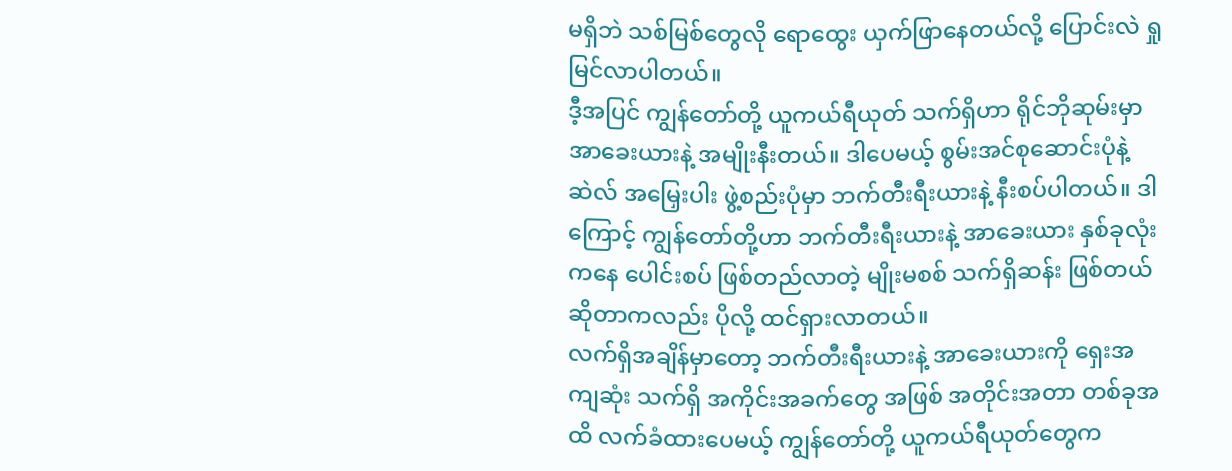မရှိဘဲ သစ်မြစ်တွေလို ရောထွေး ယှက်ဖြာနေတယ်လို့ ပြောင်းလဲ ရှုမြင်လာပါတယ်။
ဒီ့အပြင် ကျွန်တော်တို့ ယူကယ်ရီယုတ် သက်ရှိဟာ ရိုင်ဘိုဆုမ်းမှာ အာခေးယားနဲ့ အမျိုးနီးတယ်။ ဒါပေမယ့် စွမ်းအင်စုဆောင်းပုံနဲ့ ဆဲလ် အမြှေးပါး ဖွဲ့စည်းပုံမှာ ဘက်တီးရီးယားနဲ့ နီးစပ်ပါတယ်။ ဒါကြောင့် ကျွန်တော်တို့ဟာ ဘက်တီးရီးယားနဲ့ အာခေးယား နှစ်ခုလုံးကနေ ပေါင်းစပ် ဖြစ်တည်လာတဲ့ မျိုးမစစ် သက်ရှိဆန်း ဖြစ်တယ်ဆိုတာကလည်း ပိုလို့ ထင်ရှားလာတယ်။
လက်ရှိအချိန်မှာတော့ ဘက်တီးရီးယားနဲ့ အာခေးယားကို ရှေးအကျဆုံး သက်ရှိ အကိုင်းအခက်တွေ အဖြစ် အတိုင်းအတာ တစ်ခုအထိ လက်ခံထားပေမယ့် ကျွန်တော်တို့ ယူကယ်ရီယုတ်တွေက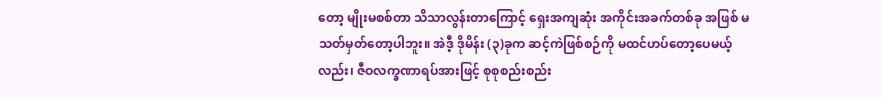တော့ မျိုးမစစ်တာ သိသာလွန်းတာကြောင့် ရှေးအကျဆုံး အကိုင်းအခက်တစ်ခု အဖြစ် မသတ်မှတ်တော့ပါဘူး။ အဲဒီ့ ဒိုမိန်း (၃)ခုက ဆင့်ကဲဖြစ်စဉ်ကို မထင်ဟပ်တော့ပေမယ့်လည်း၊ ဇီဝလက္ခဏာရပ်အားဖြင့် စုစုစည်းစည်း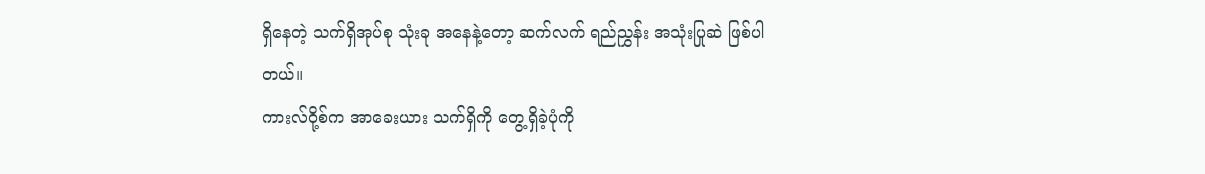ရှိနေတဲ့ သက်ရှိအုပ်စု သုံးခု အနေနဲ့တော့ ဆက်လက် ရည်ညွှန်း အသုံးပြုဆဲ ဖြစ်ပါတယ်။
ကားလ်ဝို့စ်က အာခေးယား သက်ရှိကို တွေ့ရှိခဲ့ပုံကို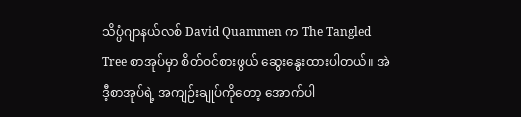သိပ္ပံဂျာနယ်လစ် David Quammen က The Tangled Tree စာအုပ်မှာ စိတ်ဝင်စားဖွယ် ဆွေးနွေးထားပါတယ်။ အဲဒီ့စာအုပ်ရဲ့ အကျဉ်းချုပ်ကိုတော့ အောက်ပါ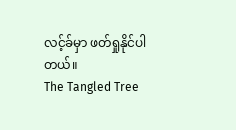လင့်ခ်မှာ ဖတ်ရှုနိုင်ပါတယ်။
The Tangled Tree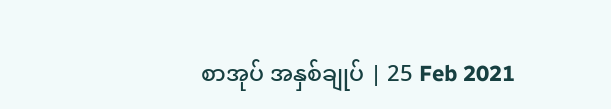စာအုပ် အနှစ်ချုပ် | 25 Feb 2021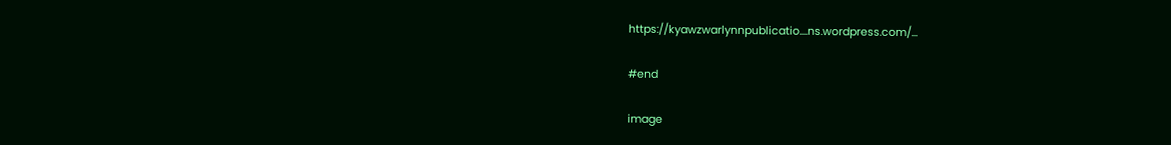https://kyawzwarlynnpublicatio....ns.wordpress.com/...

#end

image